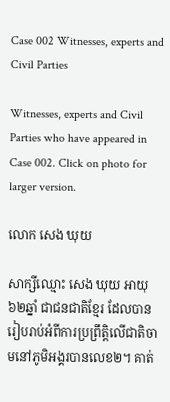Case 002 Witnesses, experts and Civil Parties

Witnesses, experts and Civil Parties who have appeared in Case 002. Click on photo for larger version.

លោក សេង ឃុយ

សាក្សីឈ្មោះ សេង ឃុយ អាយុ៦២ឆ្នាំ ជាជនជាតិខ្មែរ ដែលបានរៀបរាប់អំពីការប្រព្រឹត្តិលើជាតិចាមនៅភូមិអង្គរបានលេខ២។ គាត់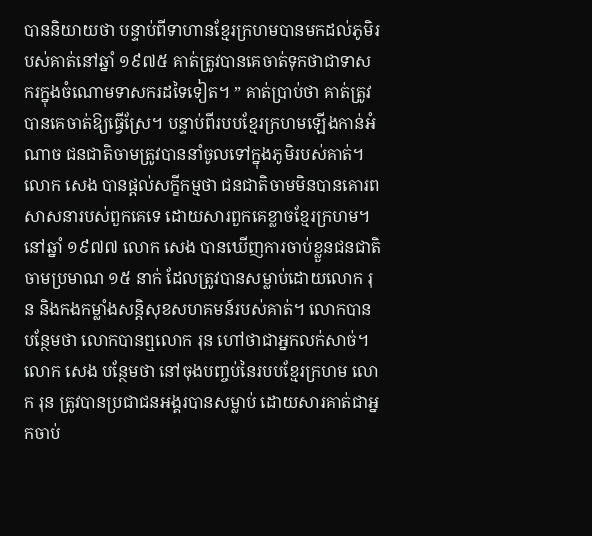បាននិយាយថា បន្ទាប់ពីទាហានខ្មែរក្រហមបានមកដល់ភូមិរបស់គាត់នៅឆ្នាំ ១៩៧៥ គាត់ត្រូវបានគេចាត់ទុកថាជាទាសករក្នុងចំណោមទាសករដទៃទៀត។ ” គាត់ប្រាប់ថា គាត់ត្រូវបានគេចាត់ឱ្យធ្វើស្រែ។ បន្ទាប់ពីរបបខ្មែរក្រហមឡើងកាន់អំណាច ជនជាតិចាមត្រូវបាននាំចូលទៅក្នុងភូមិរបស់គាត់។ លោក សេង បានផ្តល់សក្ខីកម្មថា ជនជាតិចាមមិនបានគោរពសាសនារបស់ពួកគេទេ ដោយសារពួកគេខ្លាចខ្មែរក្រហម។ នៅឆ្នាំ ១៩៧៧ លោក សេង បានឃើញការចាប់ខ្លួនជនជាតិចាមប្រមាណ ១៥ នាក់ ដែលត្រូវបានសម្លាប់ដោយលោក រុន និងកងកម្លាំងសន្តិសុខសហគមន៍របស់គាត់។ លោកបានបន្ថែមថា លោកបានឮលោក រុន ហៅថាជាអ្នកលក់សាច់។ លោក សេង បន្ថែមថា នៅចុងបញ្ចប់នៃរបបខ្មែរក្រហម លោក រុន ត្រូវបានប្រជាជនអង្គរបានសម្លាប់ ដោយសារគាត់ជាអ្នកចាប់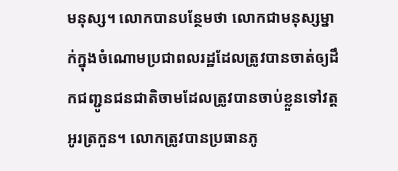មនុស្ស។ លោកបានបន្ថែមថា លោកជាមនុស្សម្នាក់ក្នុងចំណោមប្រជាពលរដ្ឋដែលត្រូវបានចាត់ឲ្យដឹកជញ្ជូនជនជាតិចាមដែលត្រូវបានចាប់ខ្លួនទៅវត្តអូរត្រកួន។ លោកត្រូវបានប្រធានភូ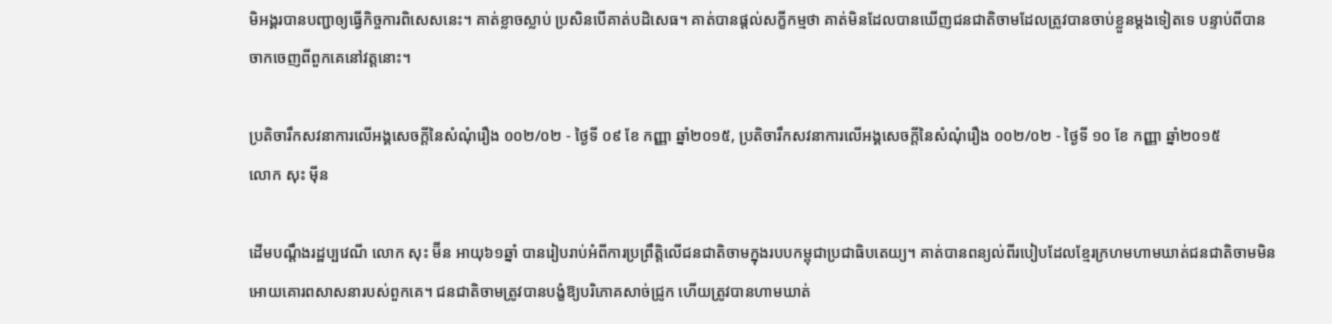មិអង្គរបានបញ្ជាឲ្យធ្វើកិច្ចការពិសេសនេះ។ គាត់ខ្លាចស្លាប់ ប្រសិនបើគាត់បដិសេធ។ គាត់បានផ្តល់សក្ខីកម្មថា គាត់មិនដែលបានឃើញជនជាតិចាមដែលត្រូវបានចាប់ខ្លួនម្តងទៀតទេ បន្ទាប់ពីបានចាកចេញពីពួកគេនៅវត្តនោះ។

ប្រតិចារឹកសវនាការលើអង្គសេចក្ដីនៃសំណុំរឿង ០០២/០២ - ថ្ងៃទី ០៩ ខែ កញ្ញា ឆ្នាំ២០១៥, ប្រតិចារឹកសវនាការលើអង្គសេចក្ដីនៃសំណុំរឿង ០០២/០២ - ថ្ងៃទី ១០ ខែ កញ្ញា ឆ្នាំ២០១៥
លោក សុះ ម៉ីន

ដើមបណ្តឹងរដ្ឋប្បវេណី លោក សុះ ម៊ីន អាយុ៦១ឆ្នាំ បានរៀបរាប់អំពីការប្រព្រឹត្តិលើជនជាតិចាមក្នុងរបបកម្ពុជាប្រជាធិបតេយ្យ។ គាត់បានពន្យល់ពីរបៀបដែលខ្មែរក្រហមហាមឃាត់ជនជាតិចាមមិនអោយគោរពសាសនារបស់ពួកគេ។ ជនជាតិចាមត្រូវបានបង្ខំឱ្យបរិភោគសាច់ជ្រូក ហើយត្រូវបានហាមឃាត់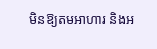មិនឱ្យតមអាហារ និងអ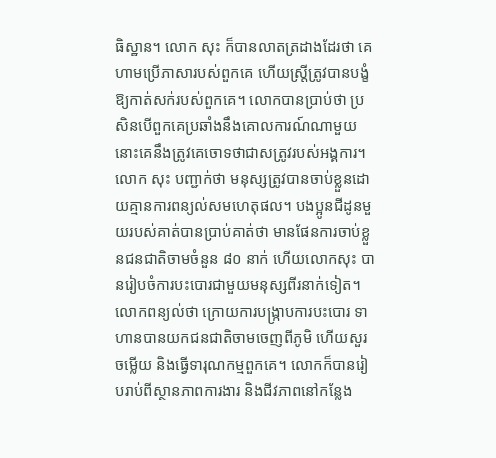ធិស្ឋាន។ លោក សុះ ក៏បានលាតត្រដាងដែរថា គេហាមប្រើភាសារបស់ពួកគេ ហើយស្ត្រីត្រូវបានបង្ខំឱ្យកាត់សក់របស់ពួកគេ។ លោកបានប្រាប់ថា ប្រសិនបើពួកគេប្រឆាំងនឹងគោលការណ៍ណាមួយ នោះគេនឹងត្រូវគេចោទថាជាសត្រូវរបស់អង្គការ។ លោក សុះ បញ្ជាក់ថា មនុស្សត្រូវបានចាប់ខ្លួនដោយគ្មានការពន្យល់សមហេតុផល។ បងប្អូនជីដូនមួយរបស់គាត់បានប្រាប់គាត់ថា មានផែនការចាប់ខ្លួនជនជាតិចាមចំនួន ៨០ នាក់ ហើយលោកសុះ បានរៀបចំការបះបោរជាមួយមនុស្សពីរនាក់ទៀត។ លោកពន្យល់ថា ក្រោយការបង្ក្រាបការបះបោរ ទាហានបានយកជនជាតិចាមចេញពីភូមិ ហើយសួរចម្លើយ និងធ្វើទារុណកម្មពួកគេ។ លោកក៏បានរៀបរាប់ពីស្ថានភាពការងារ និងជីវភាពនៅកន្លែង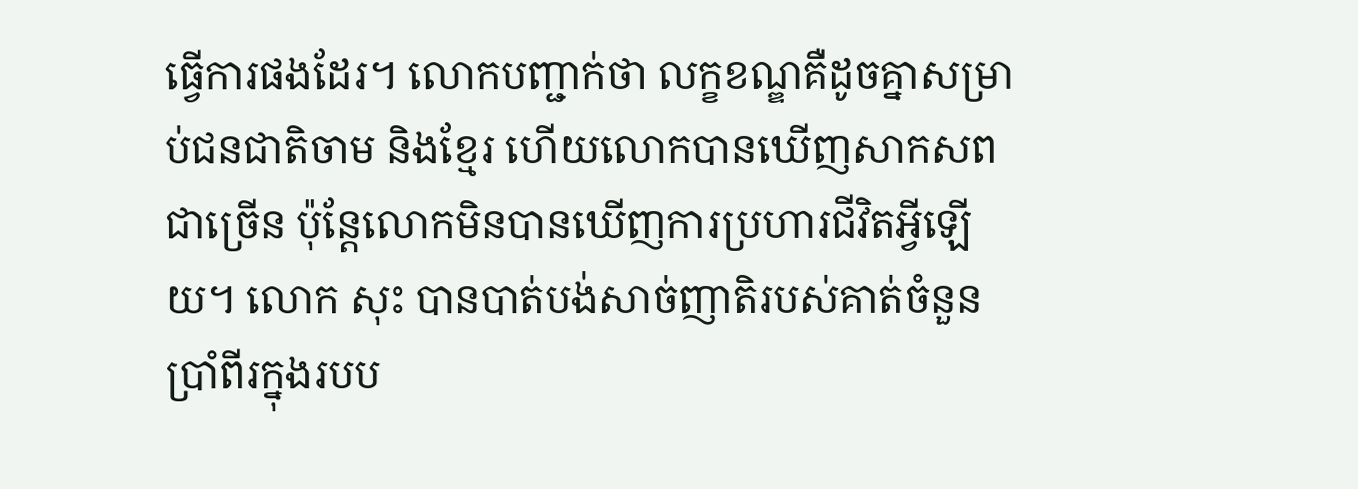ធ្វើការផងដែរ។ លោកបញ្ជាក់ថា លក្ខខណ្ឌគឺដូចគ្នាសម្រាប់ជនជាតិចាម និងខ្មែរ ហើយលោកបានឃើញសាកសពជាច្រើន ប៉ុន្តែលោកមិនបានឃើញការប្រហារជីវិតអ្វីឡើយ។ លោក សុះ បានបាត់បង់សាច់ញាតិរបស់គាត់ចំនួនប្រាំពីរក្នុងរបប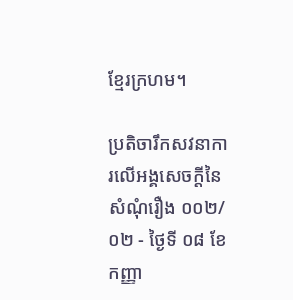ខ្មែរក្រហម។

ប្រតិចារឹកសវនាការលើអង្គសេចក្ដីនៃសំណុំរឿង ០០២/០២ - ថ្ងៃទី ០៨ ខែ កញ្ញា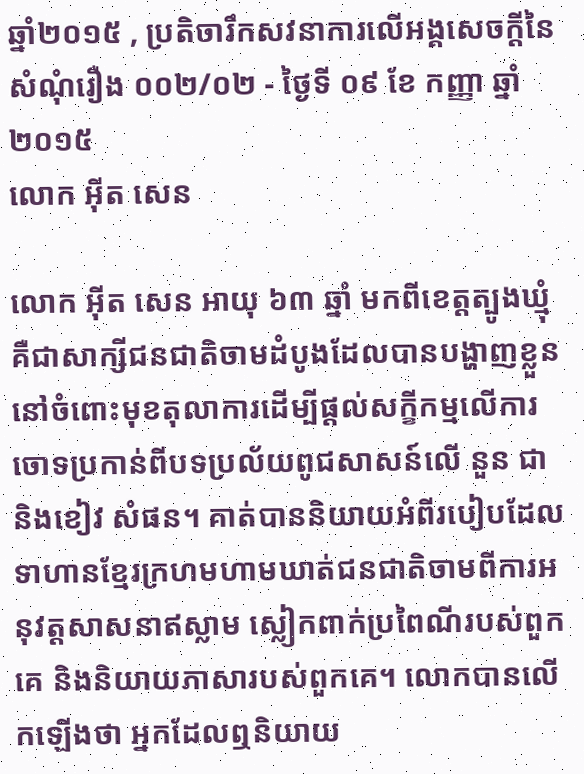ឆ្នាំ២០១៥ , ប្រតិចារឹកសវនាការលើអង្គសេចក្ដីនៃសំណុំរឿង ០០២/០២ - ថ្ងៃទី ០៩ ខែ កញ្ញា ឆ្នាំ២០១៥
លោក អ៊ីត សេន

លោក អ៊ីត សេន អាយុ ៦៣ ឆ្នាំ មកពីខេត្តត្បូងឃ្មុំ គឺជាសាក្សីជនជាតិចាមដំបូងដែលបានបង្ហាញខ្លួននៅចំពោះមុខតុលាការដើម្បីផ្តល់សក្ខីកម្មលើការចោទប្រកាន់ពីបទប្រល័យពូជសាសន៍លើ នួន ជា និងខៀវ សំផន។ គាត់បាននិយាយអំពីរបៀបដែលទាហានខ្មែរក្រហមហាមឃាត់ជនជាតិចាមពីការអនុវត្តសាសនាឥស្លាម ស្លៀកពាក់ប្រពៃណីរបស់ពួកគេ និងនិយាយភាសារបស់ពួកគេ។ លោកបានលើកឡើងថា អ្នកដែលឮនិយាយ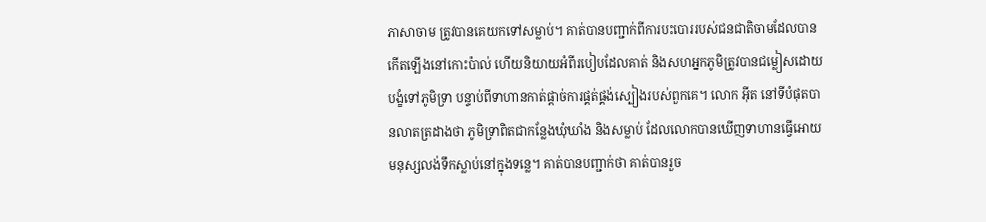ភាសាចាម ត្រូវបានគេយកទៅសម្លាប់។ គាត់បានបញ្ជាក់ពីការបះបោររបស់ជនជាតិចាមដែលបានកើតឡើងនៅកោះប៉ាល់ ហើយនិយាយអំពីរបៀបដែលគាត់ និងសហអ្នកភូមិត្រូវបានជម្លៀសដោយបង្ខំទៅភូមិទ្រា បន្ទាប់ពីទាហានកាត់ផ្តាច់ការផ្គត់ផ្គង់ស្បៀងរបស់ពួកគេ។ លោក អ៊ីត នៅទីបំផុតបានលាតត្រដាងថា ភូមិទ្រាពិតជាកន្លែងឃុំឃាំង និងសម្លាប់ ដែលលោកបានឃើញទាហានធ្វើអោយមនុស្សលង់ទឹកស្លាប់នៅក្នុងទន្លេ។ គាត់បានបញ្ជាក់ថា គាត់បានរួច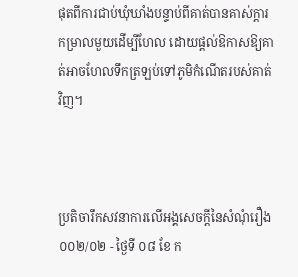ផុតពីការជាប់ឃុំឃាំងបន្ទាប់ពីគាត់បានគាស់ក្តារកម្រាលមួយដើម្បីហែល ដោយផ្តល់ឱកាសឱ្យគាត់អាចហែលទឹកត្រឡប់ទៅភូមិកំណើតរបស់គាត់វិញ។



ប្រតិចារឹកសវនាការលើអង្គសេចក្ដីនៃសំណុំរឿង ០០២/០២ - ថ្ងៃទី ០៨ ខែ ក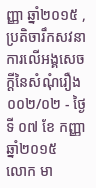ញ្ញា ឆ្នាំ២០១៥ , ប្រតិចារឹកសវនាការលើអង្គសេចក្ដីនៃសំណុំរឿង ០០២/០២ - ថ្ងៃទី ០៧ ខែ កញ្ញា ឆ្នាំ២០១៥
លោក មា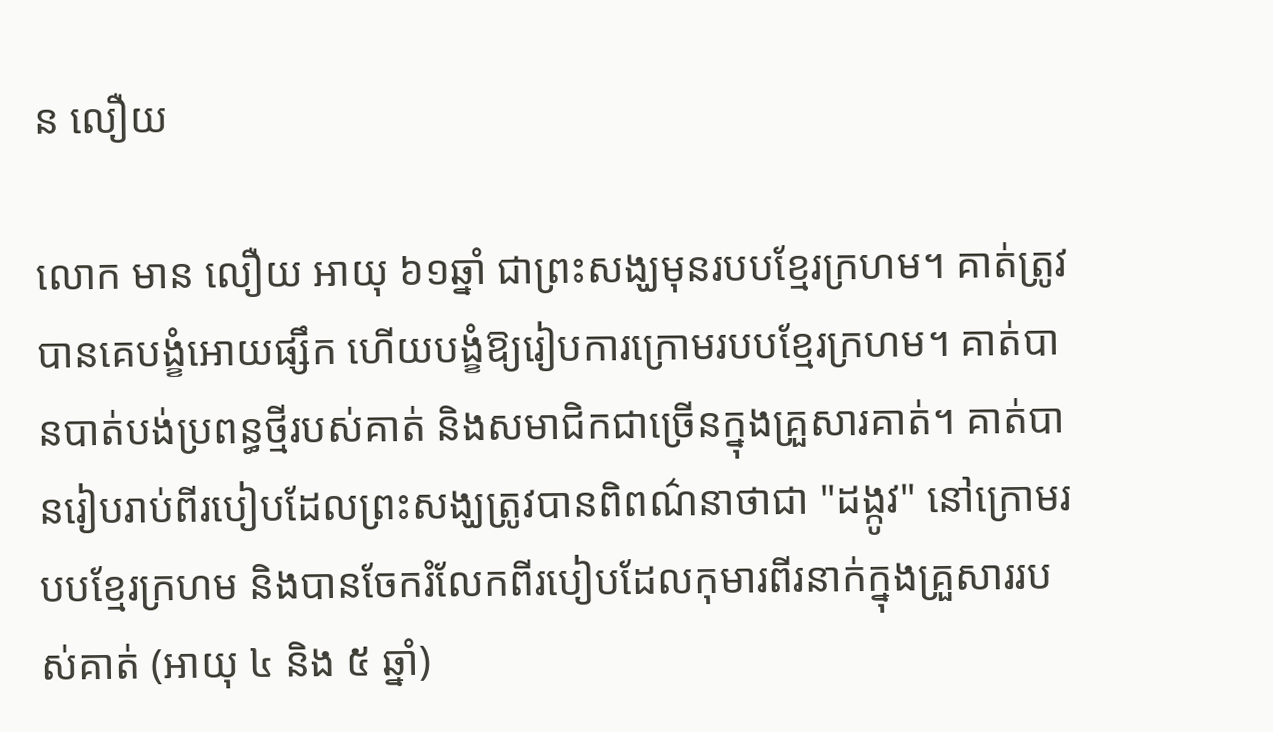ន លឿយ

លោក មាន លឿយ អាយុ ៦១ឆ្នាំ ជាព្រះសង្ឃមុនរបបខ្មែរក្រហម។ គាត់ត្រូវបានគេបង្ខំអោយផ្សឹក ហើយបង្ខំឱ្យរៀបការក្រោមរបបខ្មែរក្រហម។ គាត់បានបាត់បង់ប្រពន្ធថ្មីរបស់គាត់ និងសមាជិកជាច្រើនក្នុងគ្រួសារគាត់។ គាត់បានរៀបរាប់ពីរបៀបដែលព្រះសង្ឃត្រូវបានពិពណ៌នាថាជា "ដង្កូវ" នៅក្រោមរបបខ្មែរក្រហម និងបានចែករំលែកពីរបៀបដែលកុមារពីរនាក់ក្នុងគ្រួសាររបស់គាត់ (អាយុ ៤ និង ៥ ឆ្នាំ)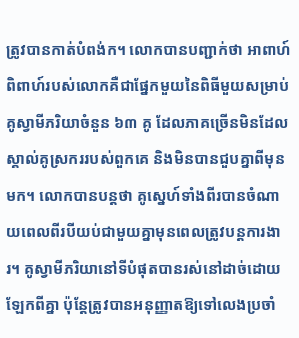ត្រូវបានកាត់បំពង់ក។ លោកបានបញ្ជាក់ថា អាពាហ៍ពិពាហ៍របស់លោកគឺជាផ្នែកមួយនៃពិធីមួយសម្រាប់គូស្វាមីភរិយាចំនួន ៦៣ គូ ដែលភាគច្រើនមិនដែលស្គាល់គូស្រកររបស់ពួកគេ និងមិនបានជួបគ្នាពីមុនមក។ លោកបានបន្តថា គូស្នេហ៍ទាំងពីរបានចំណាយពេលពីរបីយប់ជាមួយគ្នាមុនពេលត្រូវបន្តការងារ។ គូស្វាមីភរិយានៅទីបំផុតបានរស់នៅដាច់ដោយឡែកពីគ្នា ប៉ុន្តែត្រូវបានអនុញ្ញាតឱ្យទៅលេងប្រចាំ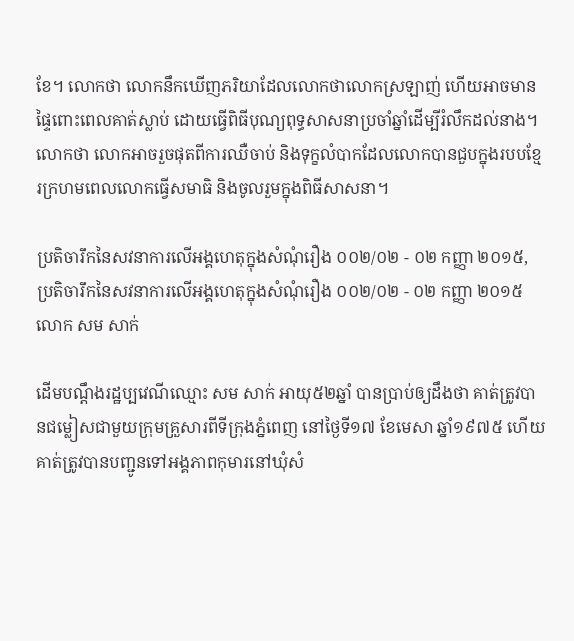ខែ។ លោកថា លោកនឹកឃើញភរិយាដែលលោកថាលោកស្រឡាញ់ ហើយអាចមានផ្ទៃពោះពេលគាត់ស្លាប់ ដោយធ្វើពិធីបុណ្យពុទ្ធសាសនាប្រចាំឆ្នាំដើម្បីរំលឹកដល់នាង។ លោកថា លោកអាចរួចផុតពីការឈឺចាប់ និងទុក្ខលំបាកដែលលោកបានជួបក្នុងរបបខ្មែរក្រហមពេលលោកធ្វើសមាធិ និងចូលរួមក្នុងពិធីសាសនា។

ប្រតិចារឹកនៃសវនាការលើអង្គហេតុក្នុងសំណុំរឿង ០០២/០២ - ០២ កញ្ញា ២០១៥, ប្រតិចារឹកនៃសវនាការលើអង្គហេតុក្នុងសំណុំរឿង ០០២/០២ - ០២ កញ្ញា ២០១៥
លោក សម សាក់

ដើមបណ្តឹងរដ្ឋប្បវេណីឈ្មោះ សម សាក់ អាយុ៥២ឆ្នាំ បានប្រាប់ឲ្យដឹងថា គាត់ត្រូវបានជម្លៀសជាមួយក្រុមគ្រួសារពីទីក្រុងភ្នំពេញ នៅថ្ងៃទី១៧ ខែមេសា ឆ្នាំ១៩៧៥ ហើយគាត់ត្រូវបានបញ្ជូនទៅអង្គភាពកុមារនៅឃុំសំ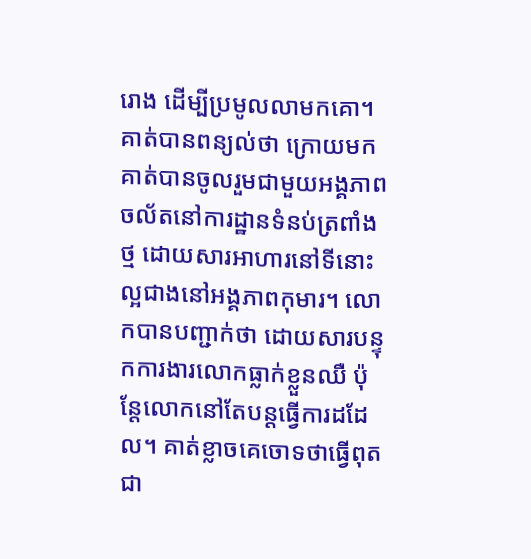រោង ដើម្បីប្រមូលលាមកគោ។ គាត់បានពន្យល់ថា ក្រោយមកគាត់បានចូលរួមជាមួយអង្គភាពចល័តនៅការដ្ឋានទំនប់ត្រពាំងថ្ម ដោយសារអាហារនៅទីនោះល្អជាងនៅអង្គភាពកុមារ។ លោកបានបញ្ជាក់ថា ដោយសារបន្ទុកការងារលោកធ្លាក់ខ្លួនឈឺ ប៉ុន្តែលោកនៅតែបន្តធ្វើការដដែល។ គាត់ខ្លាចគេចោទថាធ្វើពុតជា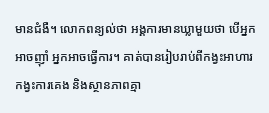មានជំងឺ។ លោកពន្យល់ថា អង្គការមានឃ្លាមួយថា បើអ្នកអាចញ៉ាំ អ្នកអាចធ្វើការ។ គាត់បានរៀបរាប់ពីកង្វះអាហារ កង្វះការគេង និងស្ថានភាពគ្មា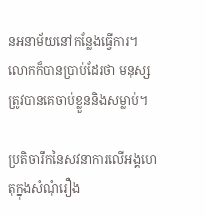នអនាម័យនៅកន្លែងធ្វើការ។ លោកក៏បានប្រាប់ដែរថា មនុស្សត្រូវបានគេចាប់ខ្លួននិងសម្លាប់។

ប្រតិចារឹកនៃសវនាការលើអង្គហេតុក្នុងសំណុំរឿង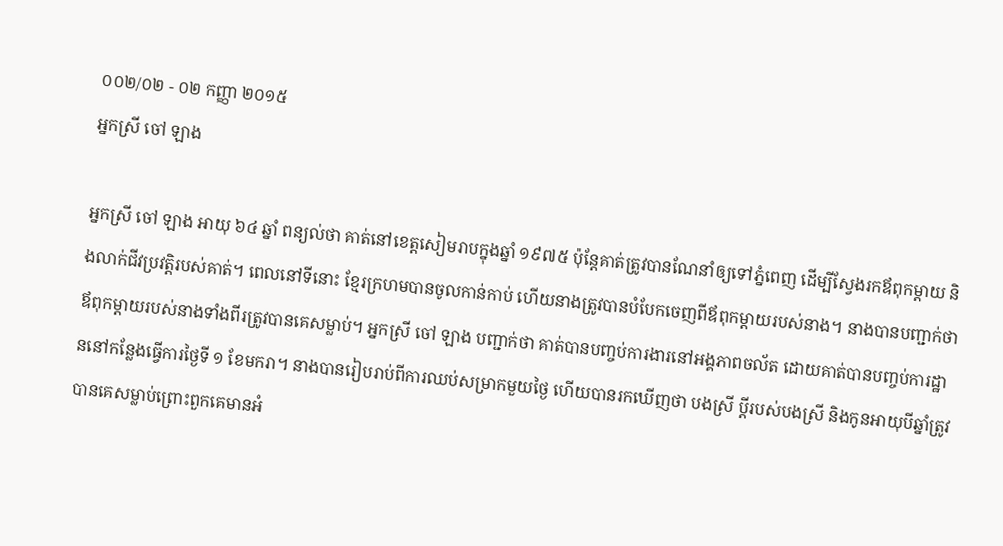០០២/០២ - ០២ កញ្ញា ២០១៥
អ្នកស្រី ចៅ ឡាង

អ្នកស្រី ចៅ ឡាង អាយុ ៦៤ ឆ្នាំ ពន្យល់ថា គាត់នៅខេត្តសៀមរាបក្នុងឆ្នាំ ១៩៧៥ ប៉ុន្តែគាត់ត្រូវបានណែនាំឲ្យទៅភ្នំពេញ ដើម្បីស្វែងរកឪពុកម្តាយ និងលាក់ជីវប្រវត្តិរបស់គាត់។ ពេលនៅទីនោះ ខ្មែរក្រហមបានចូលកាន់កាប់ ហើយនាងត្រូវបានបំបែកចេញពីឪពុកម្តាយរបស់នាង។ នាងបានបញ្ជាក់ថា ឪពុកម្តាយរបស់នាងទាំងពីរត្រូវបានគេសម្លាប់។ អ្នកស្រី ចៅ ឡាង បញ្ជាក់ថា គាត់បានបញ្ចប់ការងារនៅអង្គភាពចល័ត ដោយគាត់បានបញ្ចប់ការដ្ឋាននៅកន្លែងធ្វើការថ្ងៃទី ១ ខែមករា។ នាងបានរៀបរាប់ពីការឈប់សម្រាកមួយថ្ងៃ ហើយបានរកឃើញថា បងស្រី ប្តីរបស់បងស្រី និងកូនអាយុបីឆ្នាំត្រូវបានគេសម្លាប់ព្រោះពួកគេមានអំ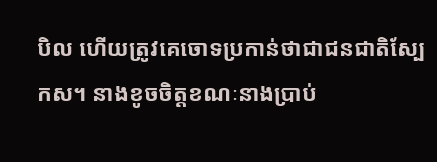បិល ហើយត្រូវគេចោទប្រកាន់ថាជាជនជាតិស្បែកស។ នាងខូចចិត្តខណៈនាងប្រាប់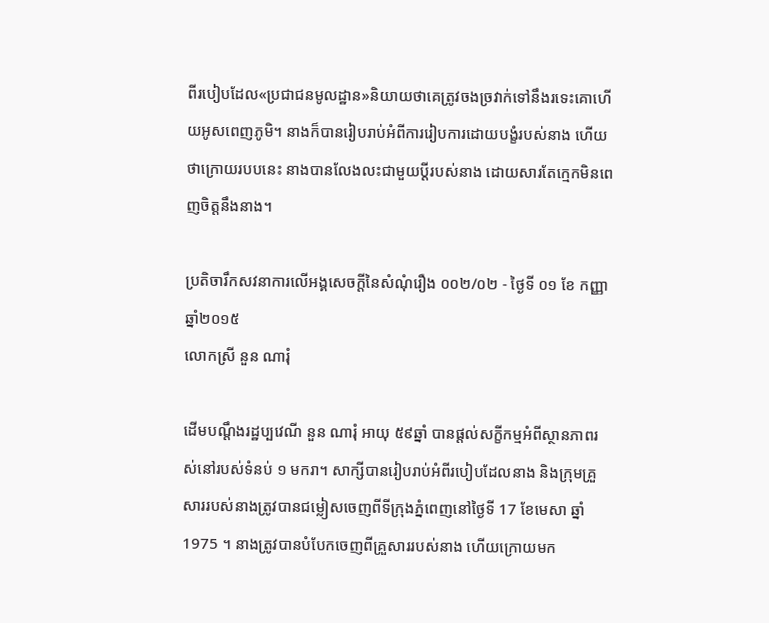ពីរបៀបដែល«ប្រជាជនមូលដ្ឋាន»និយាយថាគេត្រូវចងច្រវាក់ទៅនឹងរទេះគោហើយអូសពេញភូមិ។ នាងក៏បានរៀបរាប់អំពីការរៀបការដោយបង្ខំរបស់នាង ហើយថាក្រោយរបបនេះ នាងបានលែងលះជាមួយប្តីរបស់នាង ដោយសារតែក្មេកមិនពេញចិត្តនឹងនាង។

ប្រតិចារឹកសវនាការលើអង្គសេចក្ដីនៃសំណុំរឿង ០០២/០២ - ថ្ងៃទី ០១ ខែ កញ្ញា ឆ្នាំ២០១៥
លោកស្រី នួន ណារុំ

ដើមបណ្តឹងរដ្ឋប្បវេណី នួន ណារុំ អាយុ ៥៩ឆ្នាំ បានផ្តល់សក្ខីកម្មអំពីស្ថានភាពរស់នៅរបស់ទំនប់ ១ មករា។ សាក្សីបានរៀបរាប់អំពីរបៀបដែលនាង និងក្រុមគ្រួសាររបស់នាងត្រូវបានជម្លៀសចេញពីទីក្រុងភ្នំពេញនៅថ្ងៃទី 17 ខែមេសា ឆ្នាំ 1975 ។ នាងត្រូវបានបំបែកចេញពីគ្រួសាររបស់នាង ហើយក្រោយមក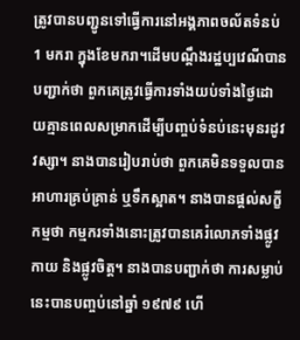ត្រូវបានបញ្ជូនទៅធ្វើការនៅអង្គភាពចល័តទំនប់ 1 មករា ក្នុងខែមករា។ដើមបណ្ដឹងរដ្ឋប្បវេណីបានបញ្ជាក់ថា ពួកគេត្រូវធ្វើការទាំងយប់ទាំងថ្ងៃដោយគ្មានពេលសម្រាកដើម្បីបញ្ចប់ទំនប់នេះមុនរដូវវស្សា។ នាងបានរៀបរាប់ថា ពួកគេមិនទទួលបានអាហារគ្រប់គ្រាន់ ឬទឹកស្អាត។ នាងបានផ្តល់សក្ខីកម្មថា កម្មករទាំងនោះត្រូវបានគេរំលោភទាំងផ្លូវកាយ និងផ្លូវចិត្ត។ នាងបានបញ្ជាក់ថា ការសម្លាប់នេះបានបញ្ចប់នៅឆ្នាំ ១៩៧៩ ហើ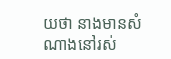យថា នាងមានសំណាងនៅរស់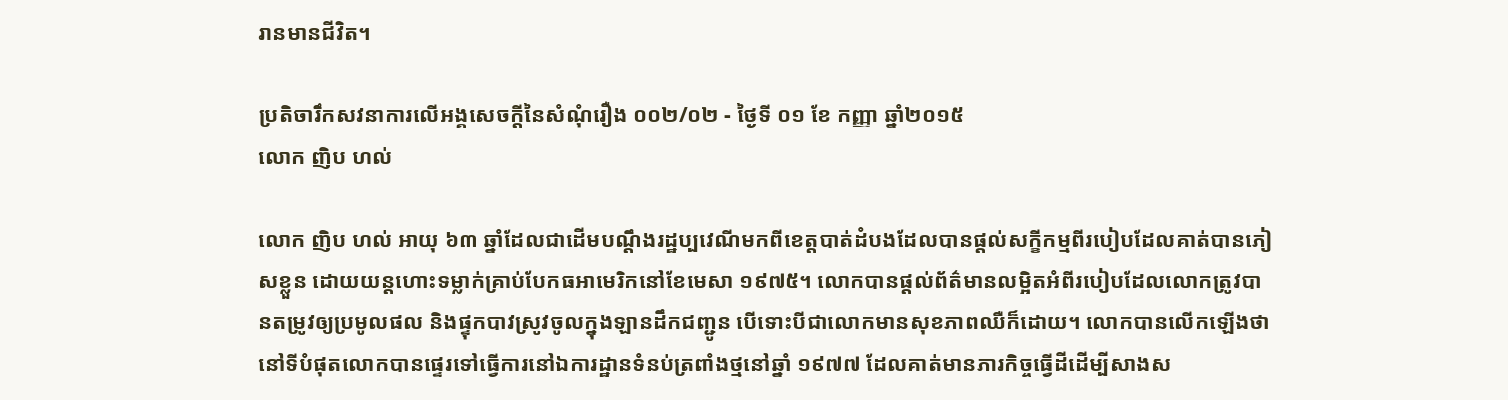រានមានជីវិត។

ប្រតិចារឹកសវនាការលើអង្គសេចក្ដីនៃសំណុំរឿង ០០២/០២ - ថ្ងៃទី ០១ ខែ កញ្ញា ឆ្នាំ២០១៥
លោក ញិប ហល់

លោក ញិប ហល់ អាយុ ៦៣ ឆ្នាំដែលជាដើមបណ្តឹងរដ្ឋប្បវេណីមកពីខេត្តបាត់ដំបងដែលបានផ្តល់សក្ខីកម្មពីរបៀបដែលគាត់បានភៀសខ្លួន ដោយយន្តហោះទម្លាក់គ្រាប់បែកធអាមេរិកនៅខែមេសា ១៩៧៥។ លោកបានផ្តល់ព័ត៌មានលម្អិតអំពីរបៀបដែលលោកត្រូវបានតម្រូវឲ្យប្រមូលផល និងផ្ទុកបាវស្រូវចូលក្នុងឡានដឹកជញ្ជូន បើទោះបីជាលោកមានសុខភាពឈឺក៏ដោយ។ លោកបានលើកឡើងថានៅទីបំផុតលោកបានផ្ទេរទៅធ្វើការនៅឯការដ្ឋានទំនប់ត្រពាំងថ្មនៅឆ្នាំ ១៩៧៧ ដែលគាត់មានភារកិច្ចធ្វើដីដើម្បីសាងស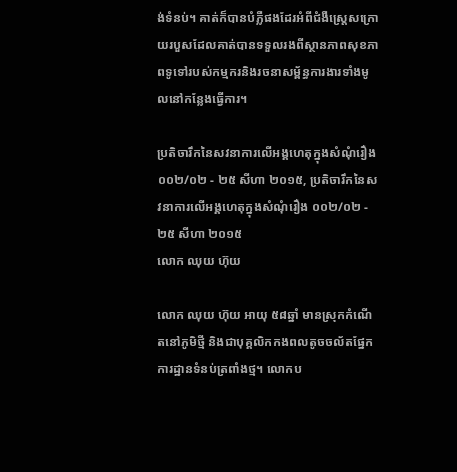ង់ទំនប់។ គាត់ក៏បានបំភ្លឺផងដែរអំពីជំងឺស្ត្រេសក្រោយរបួសដែលគាត់បានទទួលរងពីស្ថានភាពសុខភាពទូទៅរបស់កម្មករនិងរចនាសម្ព័ន្ធការងារទាំងមូលនៅកន្លែងធ្វើការ។

ប្រតិចារឹកនៃសវនាការលើអង្គហេតុក្នុងសំណុំរឿង ០០២/០២ - ២៥ សីហា ២០១៥, ប្រតិចារឹកនៃសវនាការលើអង្គហេតុក្នុងសំណុំរឿង ០០២/០២ - ២៥ សីហា ២០១៥
លោក ឈុយ ហ៊ុយ

លោក ឈុយ ហ៊ុយ អាយុ ៥៨ឆ្នាំ មានស្រុកកំណើតនៅភូមិថ្មី និងជាបុគ្គលិកកងពលតូចចល័តផ្នែកការដ្ឋានទំនប់ត្រពាំងថ្ម។ លោកប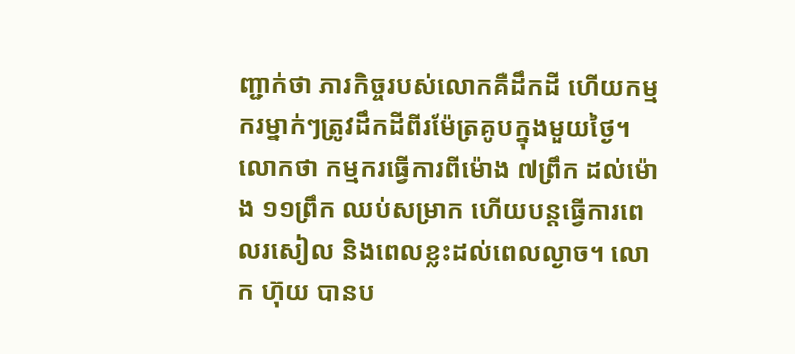ញ្ជាក់ថា ភារកិច្ចរបស់លោកគឺដឹកដី ហើយកម្មករម្នាក់ៗត្រូវដឹកដីពីរម៉ែត្រគូបក្នុងមួយថ្ងៃ។ លោកថា កម្មករធ្វើការពីម៉ោង ៧ព្រឹក ដល់ម៉ោង ១១ព្រឹក ឈប់សម្រាក ហើយបន្តធ្វើការពេលរសៀល និងពេលខ្លះដល់ពេលល្ងាច។ លោក ហ៊ុយ បានប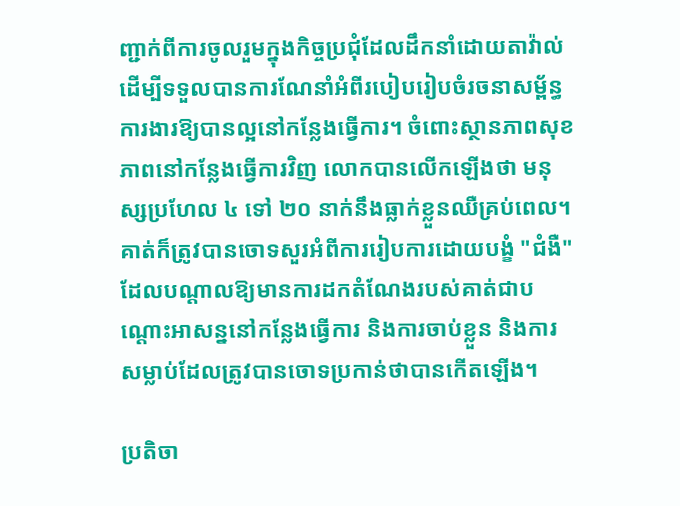ញ្ជាក់ពីការចូលរួមក្នុងកិច្ចប្រជុំដែលដឹកនាំដោយតាវ៉ាល់ ដើម្បីទទួលបានការណែនាំអំពីរបៀបរៀបចំរចនាសម្ព័ន្ធការងារឱ្យបានល្អនៅកន្លែងធ្វើការ។ ចំពោះស្ថានភាពសុខភាពនៅកន្លែងធ្វើការវិញ លោកបានលើកឡើងថា មនុស្សប្រហែល ៤ ទៅ ២០ នាក់នឹងធ្លាក់ខ្លួនឈឺគ្រប់ពេល។ គាត់ក៏ត្រូវបានចោទសួរអំពីការរៀបការដោយបង្ខំ "ជំងឺ" ដែលបណ្តាលឱ្យមានការដកតំណែងរបស់គាត់ជាបណ្តោះអាសន្ននៅកន្លែងធ្វើការ និងការចាប់ខ្លួន និងការសម្លាប់ដែលត្រូវបានចោទប្រកាន់ថាបានកើតឡើង។

ប្រតិចា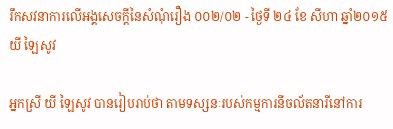រឹកសវនាការលើអង្គសេចក្ដីនៃសំណុំរឿង ០០២/០២ - ថ្ងៃទី ២៤ ខែ សីហា ឆ្នាំ២០១៥
យី ឡៃសូវ

អ្នកស្រី យី ឡៃសូវ បានរៀបរាប់ថា តាមទស្សនៈរបស់កម្មការនីចល័តនារីនៅការ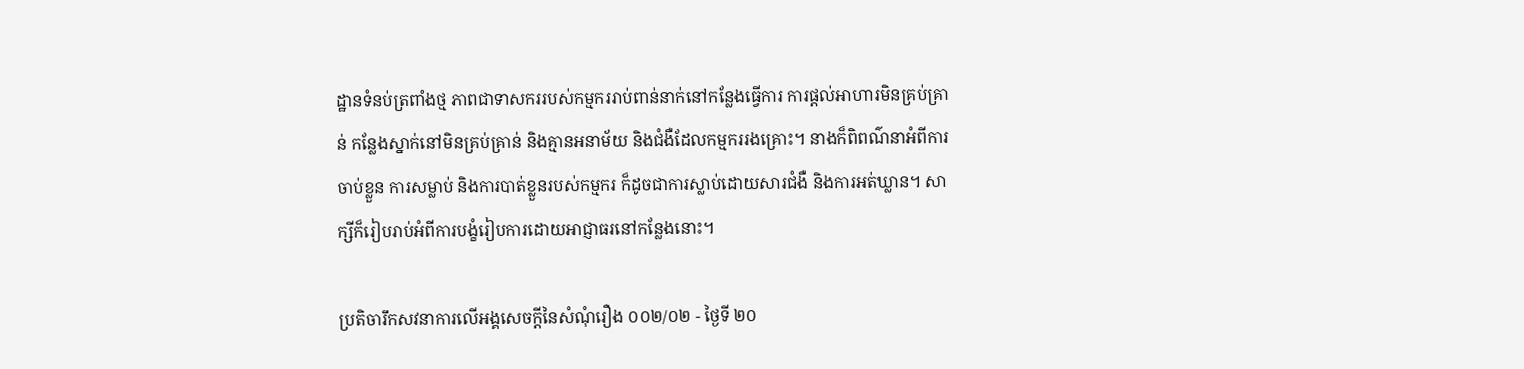ដ្ឋានទំនប់ត្រពាំងថ្ម ភាពជាទាសកររបស់កម្មកររាប់ពាន់នាក់នៅកន្លែងធ្វើការ ការផ្តល់អាហារមិនគ្រប់គ្រាន់ កន្លែងស្នាក់នៅមិនគ្រប់គ្រាន់ និងគ្មានអនាម័យ និងជំងឺដែលកម្មកររងគ្រោះ។ នាងក៏ពិពណ៌នាអំពីការចាប់ខ្លួន ការសម្លាប់ និងការបាត់ខ្លួនរបស់កម្មករ ក៏ដូចជាការស្លាប់ដោយសារជំងឺ និងការអត់ឃ្លាន។ សាក្សីក៏រៀបរាប់អំពីការបង្ខំរៀបការដោយអាជ្ញាធរនៅកន្លែងនោះ។

ប្រតិចារឹកសវនាការលើអង្គសេចក្ដីនៃសំណុំរឿង ០០២/០២ - ថ្ងៃទី ២០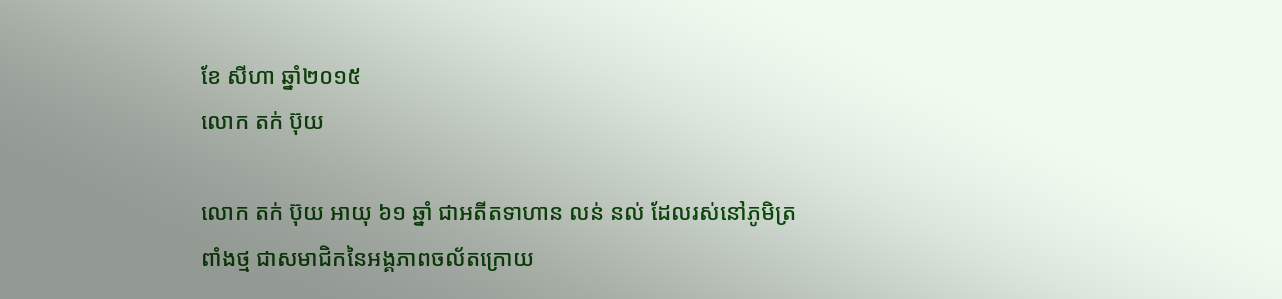ខែ សីហា ឆ្នាំ២០១៥
លោក តក់ ប៊ុយ

លោក តក់ ប៊ុយ អាយុ ៦១ ឆ្នាំ ជាអតីតទាហាន លន់ នល់ ដែលរស់នៅភូមិត្រពាំងថ្ម ជាសមាជិកនៃអង្គភាពចល័តក្រោយ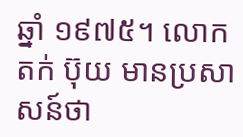ឆ្នាំ ១៩៧៥។ លោក តក់ ប៊ុយ មានប្រសាសន៍ថា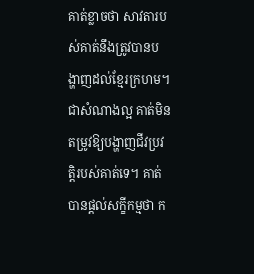គាត់ខ្លាចថា សាវតារបស់គាត់នឹងត្រូវបានបង្ហាញដល់ខ្មែរក្រហម។ ជាសំណាងល្អ គាត់មិនតម្រូវឱ្យបង្ហាញជីវប្រវត្តិរបស់គាត់ទេ។ គាត់បានផ្តល់សក្ខីកម្មថា ក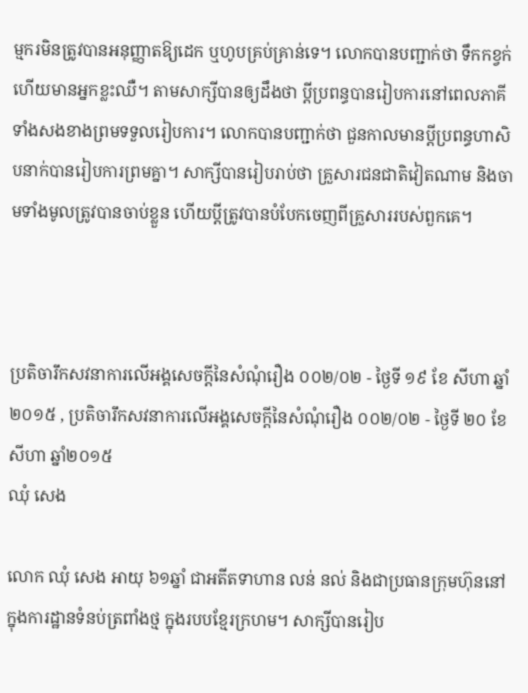ម្មករមិនត្រូវបានអនុញ្ញាតឱ្យដេក ឬហូបគ្រប់គ្រាន់ទេ។ លោកបានបញ្ជាក់ថា ទឹកកខ្វក់ ហើយមានអ្នកខ្លះឈឺ។ តាមសាក្សីបានឲ្យដឹងថា ប្ដីប្រពន្ធបានរៀបការនៅពេលភាគីទាំងសងខាងព្រមទទួលរៀបការ។ លោកបានបញ្ជាក់ថា ជួនកាលមានប្ដីប្រពន្ធហាសិបនាក់បានរៀបការព្រមគ្នា។ សាក្សីបានរៀបរាប់ថា គ្រួសារជនជាតិវៀតណាម និងចាមទាំងមូលត្រូវបានចាប់ខ្លួន ហើយប្តីត្រូវបានបំបែកចេញពីគ្រួសាររបស់ពួកគេ។



ប្រតិចារឹកសវនាការលើអង្គសេចក្ដីនៃសំណុំរឿង ០០២/០២ - ថ្ងៃទី ១៩ ខែ សីហា ឆ្នាំ២០១៥ , ប្រតិចារឹកសវនាការលើអង្គសេចក្ដីនៃសំណុំរឿង ០០២/០២ - ថ្ងៃទី ២០ ខែ សីហា ឆ្នាំ២០១៥
ឈុំ សេង

លោក ឈុំ សេង អាយុ ៦១ឆ្នាំ ជាអតីតទាហាន លន់ នល់ និងជាប្រធានក្រុមហ៊ុននៅក្នុងការដ្ឋានទំនប់ត្រពាំងថ្ម ក្នុងរបបខ្មែរក្រហម។ សាក្សីបានរៀប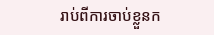រាប់ពីការចាប់ខ្លួនក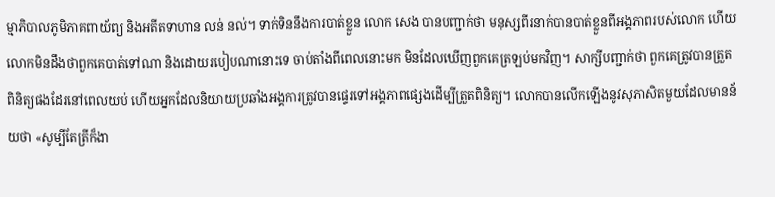ម្មាភិបាលភូមិភាគពាយ័ព្យ និងអតីតទាហាន លន់ នល់។ ទាក់ទិននឹងការបាត់ខ្លួន លោក សេង បានបញ្ជាក់ថា មនុស្សពីរនាក់បានបាត់ខ្លួនពីអង្គភាពរបស់លោក ហើយលោកមិនដឹងថាពួកគេបាត់ទៅណា និងដោយរបៀបណានោះទេ ចាប់តាំងពីពេលនោះមក មិនដែលឃើញពួកគេត្រឡប់មកវិញ។ សាក្សីបញ្ជាក់ថា ពួកគេត្រូវបានត្រួតពិនិត្យផងដែរនៅពេលយប់ ហើយអ្នកដែលនិយាយប្រឆាំងអង្គការត្រូវបានផ្ទេរទៅអង្គភាពផ្សេងដើម្បីត្រួតពិនិត្យ។ លោកបានលើកឡើងនូវសុភាសិតមួយដែលមានន័យថា «សូម្បីតែត្រីក៏ងា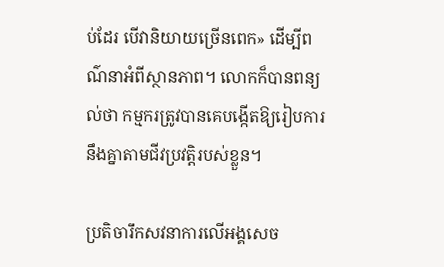ប់ដែរ បើវានិយាយច្រើនពេក» ដើម្បីពណ៌នាអំពីស្ថានភាព។ លោកក៏បានពន្យល់ថា កម្មករត្រូវបានគេបង្កើតឱ្យរៀបការនឹងគ្នាតាមជីវប្រវត្តិរបស់ខ្លួន។

ប្រតិចារឹកសវនាការលើអង្គសេច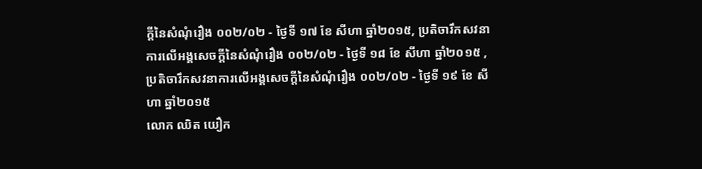ក្ដីនៃសំណុំរឿង ០០២/០២ - ថ្ងៃទី ១៧ ខែ សីហា ឆ្នាំ២០១៥, ប្រតិចារឹកសវនាការលើអង្គសេចក្ដីនៃសំណុំរឿង ០០២/០២ - ថ្ងៃទី ១៨ ខែ សីហា ឆ្នាំ២០១៥ , ប្រតិចារឹកសវនាការលើអង្គសេចក្ដីនៃសំណុំរឿង ០០២/០២ - ថ្ងៃទី ១៩ ខែ សីហា ឆ្នាំ២០១៥
លោក ឈិត យឿក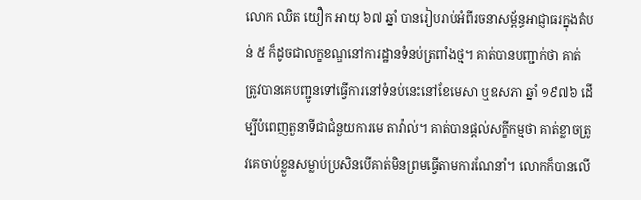លោក ឈិត យឿក អាយុ ៦៧ ឆ្នាំ បានរៀបរាប់អំពីរចនាសម្ព័ន្ធអាជ្ញាធរក្នុងតំបន់ ៥ ក៏ដូចជាលក្ខខណ្ឌនៅការដ្ឋានទំនប់ត្រពាំងថ្ម។ គាត់បានបញ្ជាក់ថា គាត់ត្រូវបានគេបញ្ជូនទៅធ្វើការនៅទំនប់នេះនៅខែមេសា ឬឧសភា ឆ្នាំ ១៩៧៦ ដើម្បីបំពេញតួនាទីជាជំនួយការមេ តាវ៉ាល់។ គាត់បានផ្តល់សក្ខីកម្មថា គាត់ខ្លាចត្រូវគេចាប់ខ្លួនសម្លាប់ប្រសិនបើគាត់មិនព្រមធ្វើតាមការណែនាំ។ លោកក៏បានលើ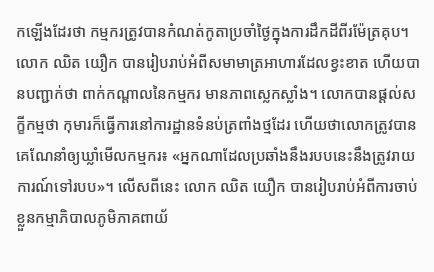កឡើងដែរថា កម្មករត្រូវបានកំណត់កូតាប្រចាំថ្ងៃក្នុងការដឹកដីពីរម៉ែត្រគុប។ លោក ឈិត យឿក បានរៀបរាប់អំពីសមាមាត្រអាហារដែលខ្វះខាត ហើយបានបញ្ជាក់ថា ពាក់កណ្តាលនៃកម្មករ មានភាពស្លេកស្លាំង។ លោកបានផ្តល់សក្ខីកម្មថា កុមារក៏ធ្វើការនៅការដ្ឋានទំនប់ត្រពាំងថ្មដែរ ហើយថាលោកត្រូវបានគេណែនាំឲ្យឃ្លាំមើលកម្មករ៖ «អ្នកណាដែលប្រឆាំងនឹងរបបនេះនឹងត្រូវរាយការណ៍ទៅរបប»។ លើសពីនេះ លោក ឈិត យឿក បានរៀបរាប់អំពីការចាប់ខ្លួនកម្មាភិបាលភូមិភាគពាយ័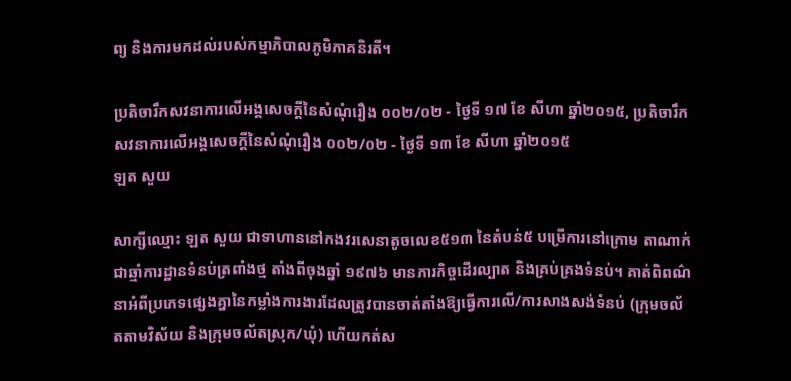ព្យ និងការមកដល់របស់កម្មាភិបាលភូមិភាគនិរតី។

ប្រតិចារឹកសវនាការលើអង្គសេចក្ដីនៃសំណុំរឿង ០០២/០២ - ថ្ងៃទី ១៧ ខែ សីហា ឆ្នាំ២០១៥, ប្រតិចារឹកសវនាការលើអង្គសេចក្ដីនៃសំណុំរឿង ០០២/០២ - ថ្ងៃទី ១៣ ខែ សីហា ឆ្នាំ២០១៥
ឡត សួយ

សាក្សីឈ្មោះ ឡត សួយ ជាទាហាននៅកងវរសេនាតូចលេខ៥១៣ នៃតំបន់៥ បម្រើការនៅក្រោម តាណាក់ ជាឆ្មាំការដ្ឋានទំនប់ត្រពាំងថ្ម តាំងពីចុងឆ្នាំ ១៩៧៦ មានភារកិច្ចដើរល្បាត និងគ្រប់គ្រងទំនប់។ គាត់ពិពណ៌នាអំពីប្រភេទផ្សេងគ្នានៃកម្លាំងការងារដែលត្រូវបានចាត់តាំងឱ្យធ្វើការលើ/ការសាងសង់ទំនប់ (ក្រុមចល័តតាមវិស័យ និងក្រុមចល័តស្រុក/ឃុំ) ហើយកត់ស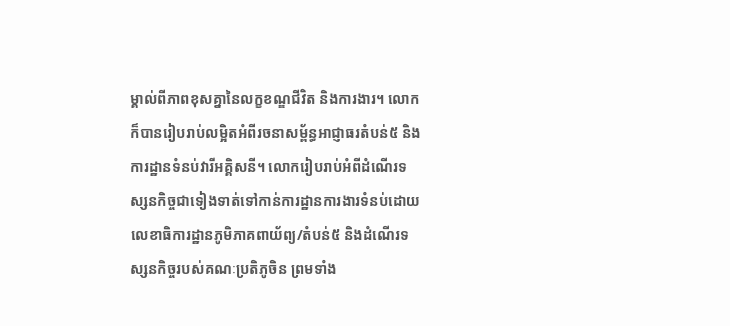ម្គាល់ពីភាពខុសគ្នានៃលក្ខខណ្ឌជីវិត និងការងារ។ លោកក៏បានរៀបរាប់លម្អិតអំពីរចនាសម្ព័ន្ធអាជ្ញាធរតំបន់៥ និងការដ្ឋានទំនប់វារីអគ្គិសនី។ លោករៀបរាប់អំពីដំណើរទស្សនកិច្ចជាទៀងទាត់ទៅកាន់ការដ្ឋានការងារទំនប់ដោយលេខាធិការដ្ឋានភូមិភាគពាយ័ព្យ/តំបន់៥ និងដំណើរទស្សនកិច្ចរបស់គណៈប្រតិភូចិន ព្រមទាំង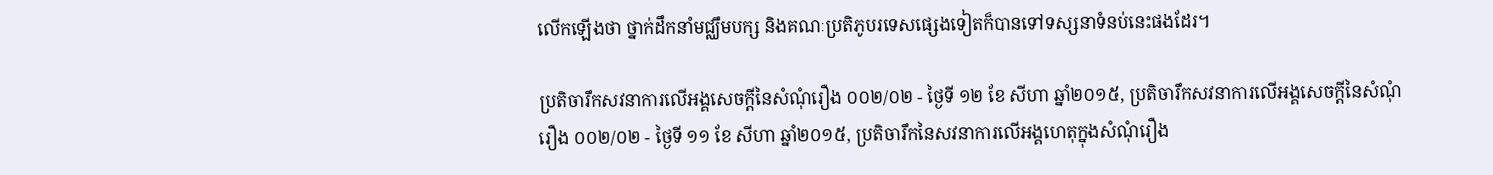លើកឡើងថា ថ្នាក់ដឹកនាំមជ្ឈឹមបក្ស និងគណៈប្រតិភូបរទេសផ្សេងទៀតក៏បានទៅទស្សនាទំនប់នេះផងដែរ។

ប្រតិចារឹកសវនាការលើអង្គសេចក្ដីនៃសំណុំរឿង ០០២/០២ - ថ្ងៃទី ១២ ខែ សីហា ឆ្នាំ២០១៥, ប្រតិចារឹកសវនាការលើអង្គសេចក្ដីនៃសំណុំរឿង ០០២/០២ - ថ្ងៃទី ១១ ខែ សីហា ឆ្នាំ២០១៥, ប្រតិចារឹកនៃសវនាការលើអង្គហេតុក្នុងសំណុំរឿង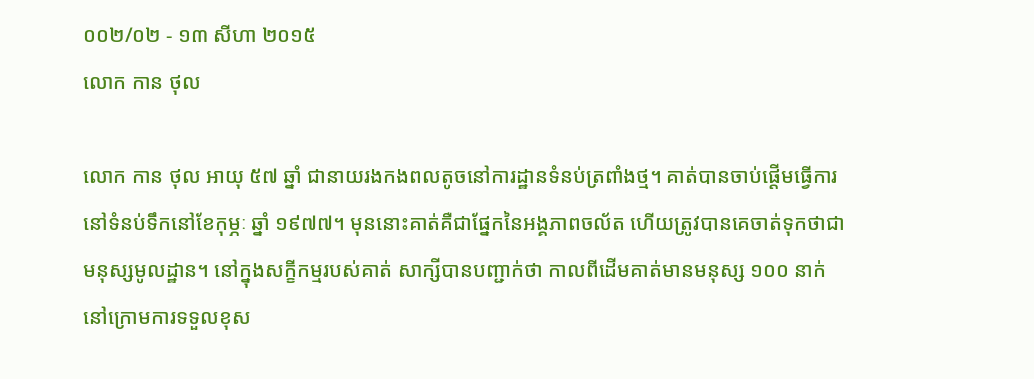០០២/០២ - ១៣ សីហា ២០១៥
លោក កាន ថុល

លោក កាន ថុល អាយុ ៥៧ ឆ្នាំ ជានាយរងកងពលតូចនៅការដ្ឋានទំនប់ត្រពាំងថ្ម។ គាត់បានចាប់ផ្តើមធ្វើការនៅទំនប់ទឹកនៅខែកុម្ភៈ ឆ្នាំ ១៩៧៧។ មុននោះគាត់គឺជាផ្នែកនៃអង្គភាពចល័ត ហើយត្រូវបានគេចាត់ទុកថាជាមនុស្សមូលដ្ឋាន។ នៅក្នុងសក្ខីកម្មរបស់គាត់ សាក្សីបានបញ្ជាក់ថា កាលពីដើមគាត់មានមនុស្ស ១០០ នាក់នៅក្រោមការទទួលខុស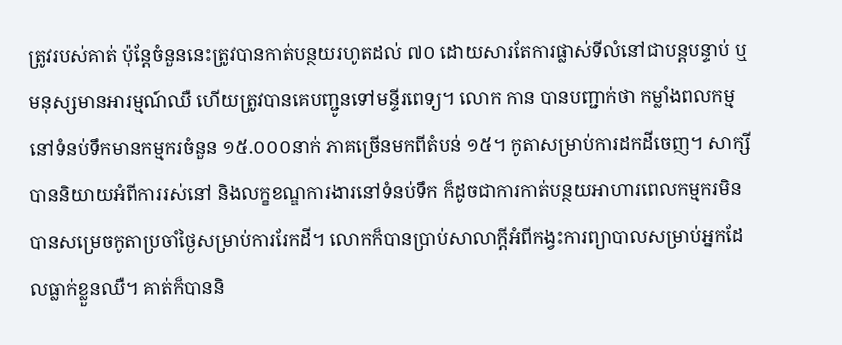ត្រូវរបស់គាត់ ប៉ុន្តែចំនួននេះត្រូវបានកាត់បន្ថយរហូតដល់ ៧០ ដោយសារតែការផ្លាស់ទីលំនៅជាបន្តបន្ទាប់ ឬមនុស្សមានអារម្មណ៍ឈឺ ហើយត្រូវបានគេបញ្ជូនទៅមន្ទីរពេទ្យ។ លោក កាន បានបញ្ជាក់ថា កម្លាំងពលកម្មនៅទំនប់ទឹកមានកម្មករចំនួន ១៥.០០០នាក់ ភាគច្រើនមកពីតំបន់ ១៥។ កូតាសម្រាប់ការដកដីចេញ។ សាក្សីបាននិយាយអំពីការរស់នៅ និងលក្ខខណ្ឌការងារនៅទំនប់ទឹក ក៏ដូចជាការកាត់បន្ថយអាហារពេលកម្មករមិនបានសម្រេចកូតាប្រចាំថ្ងៃសម្រាប់ការរែកដី។ លោកក៏បានប្រាប់សាលាក្តីអំពីកង្វះការព្យាបាលសម្រាប់អ្នកដែលធ្លាក់ខ្លួនឈឺ។ គាត់ក៏បាននិ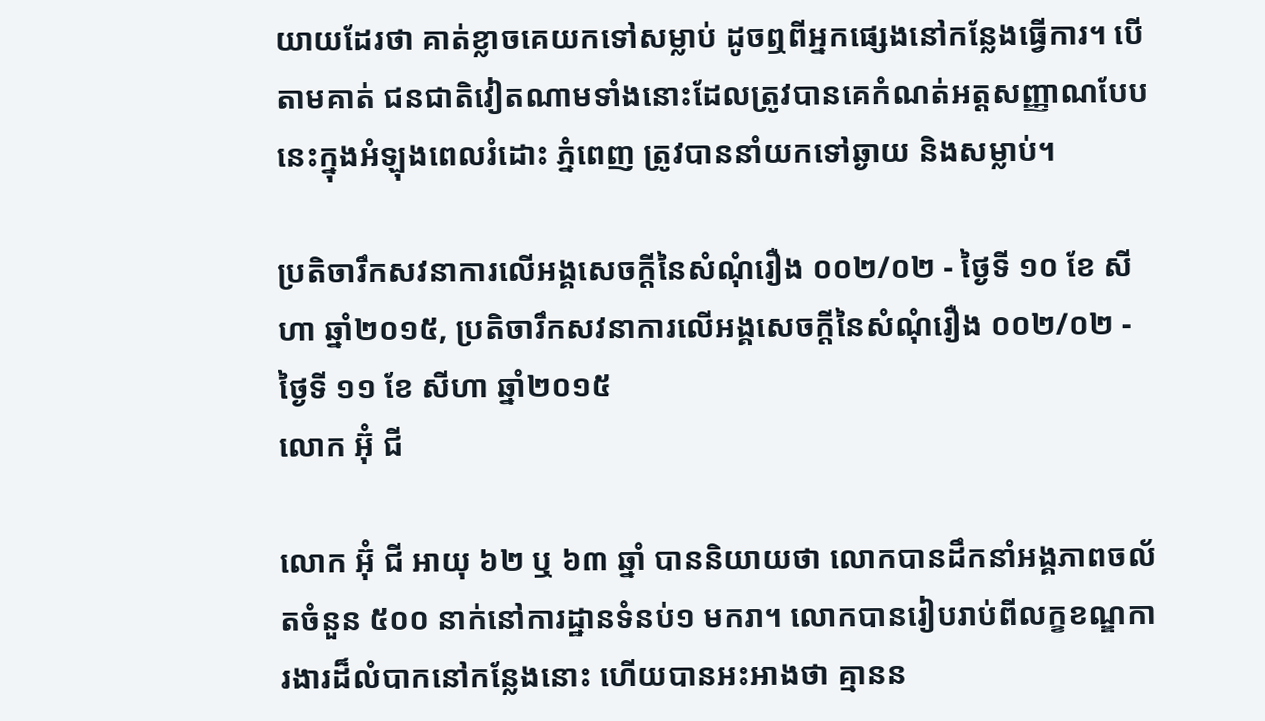យាយដែរថា គាត់ខ្លាចគេយកទៅសម្លាប់ ដូចឮពីអ្នកផ្សេងនៅកន្លែងធ្វើការ។ បើតាមគាត់ ជនជាតិវៀតណាមទាំងនោះដែលត្រូវបានគេកំណត់អត្តសញ្ញាណបែបនេះក្នុងអំឡុងពេលរំដោះ ភ្នំពេញ ត្រូវបាននាំយកទៅឆ្ងាយ និងសម្លាប់។

ប្រតិចារឹកសវនាការលើអង្គសេចក្ដីនៃសំណុំរឿង ០០២/០២ - ថ្ងៃទី ១០ ខែ សីហា ឆ្នាំ២០១៥, ប្រតិចារឹកសវនាការលើអង្គសេចក្ដីនៃសំណុំរឿង ០០២/០២ - ថ្ងៃទី ១១ ខែ សីហា ឆ្នាំ២០១៥
លោក អ៊ំុ ជី

លោក អ៊ុំ ជី អាយុ ៦២ ឬ ៦៣ ឆ្នាំ បាននិយាយថា លោកបានដឹកនាំអង្គភាពចល័តចំនួន ៥០០ នាក់នៅការដ្ឋានទំនប់១ មករា។ លោកបានរៀបរាប់ពីលក្ខខណ្ឌការងារដ៏លំបាកនៅកន្លែងនោះ ហើយបានអះអាងថា គ្មានន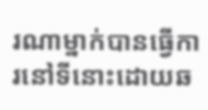រណាម្នាក់បានធ្វើការនៅទីនោះដោយឆ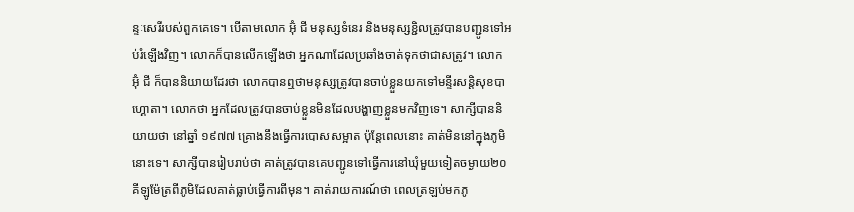ន្ទៈសេរីរបស់ពួកគេទេ។ បើតាមលោក អ៊ុំ ជី មនុស្សទំនេរ និងមនុស្សខ្ជិលត្រូវបានបញ្ជូនទៅអប់រំឡើងវិញ។ លោកក៏បានលើកឡើងថា អ្នកណាដែលប្រឆាំងចាត់ទុកថាជាសត្រូវ។ លោក អ៊ុំ ជី ក៏បាននិយាយដែរថា លោកបានឮថាមនុស្សត្រូវបានចាប់ខ្លួនយកទៅមន្ទីរសន្តិសុខបាហ្គោតា។ លោកថា អ្នកដែលត្រូវបានចាប់ខ្លួនមិនដែលបង្ហាញខ្លួនមកវិញទេ។ សាក្សីបាននិយាយថា នៅឆ្នាំ ១៩៧៧ គ្រោងនឹងធ្វើការបោសសម្អាត ប៉ុន្តែពេលនោះ គាត់មិននៅក្នុងភូមិនោះទេ។ សាក្សីបានរៀបរាប់ថា គាត់ត្រូវបានគេបញ្ជូនទៅធ្វើការនៅឃុំមួយទៀតចម្ងាយ២០គីឡូម៉ែត្រពីភូមិដែលគាត់ធ្លាប់ធ្វើការពីមុន។ គាត់រាយការណ៍ថា ពេលត្រឡប់មកភូ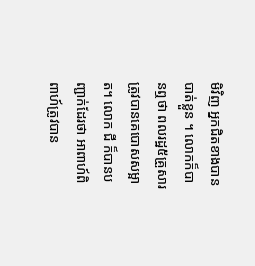មិវិញ អ្នកជិតខាងបានបាត់ខ្លួន ។ លោកក៏បានឮថា ពលរដ្ឋ៥គ្រួសារត្រូវបានគេបោសសម្អាត។ លោក ជី ក៏បានបញ្ជាក់ដែរថា អាពាហ៍ពិពាហ៍ត្រូវបាន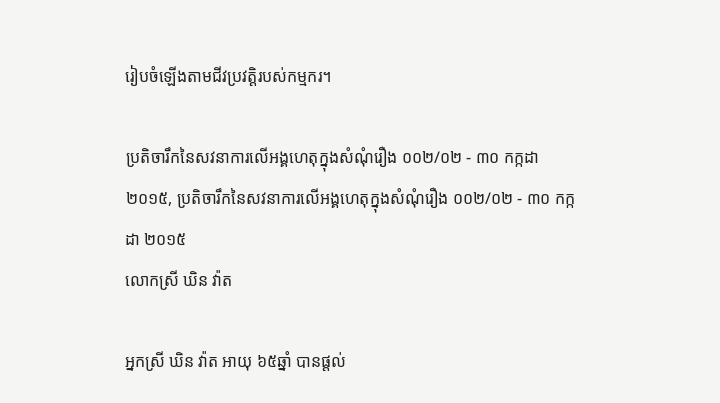រៀបចំឡើងតាមជីវប្រវត្តិរបស់កម្មករ។

ប្រតិចារឹកនៃសវនាការលើអង្គហេតុក្នុងសំណុំរឿង ០០២/០២ - ៣០ កក្កដា ២០១៥, ប្រតិចារឹកនៃសវនាការលើអង្គហេតុក្នុងសំណុំរឿង ០០២/០២ - ៣០ កក្កដា ២០១៥
លោកស្រី ឃិន វ៉ាត

អ្នកស្រី ឃិន វ៉ាត អាយុ ៦៥ឆ្នាំ បានផ្តល់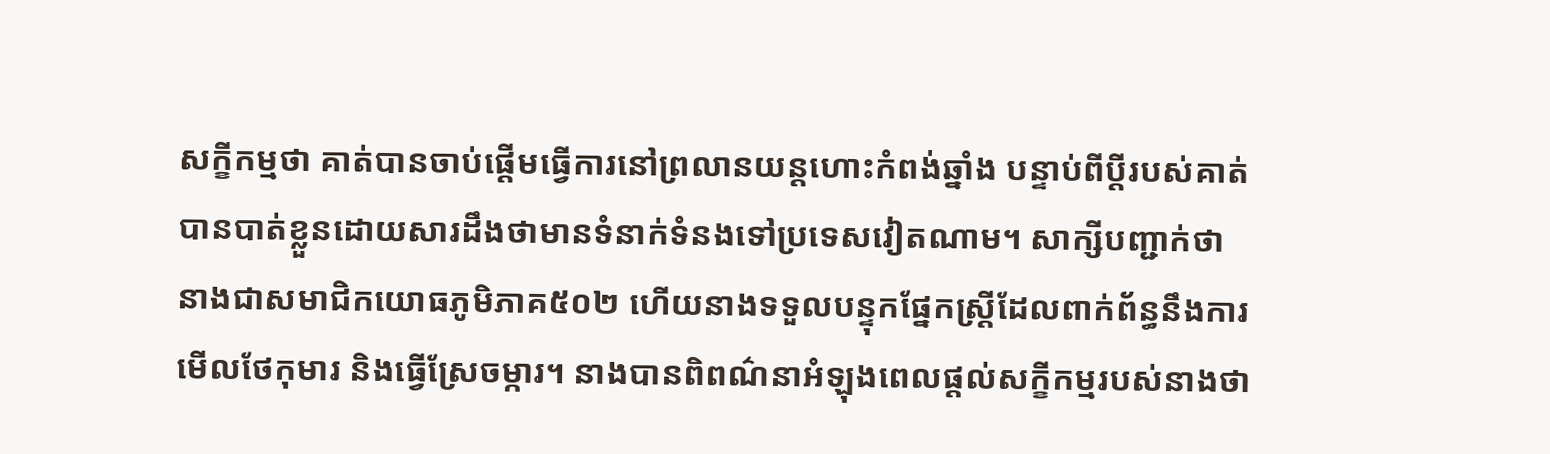សក្ខីកម្មថា គាត់បានចាប់ផ្តើមធ្វើការនៅព្រលានយន្តហោះកំពង់ឆ្នាំង បន្ទាប់ពីប្តីរបស់គាត់បានបាត់ខ្លួនដោយសារដឹងថាមានទំនាក់ទំនងទៅប្រទេសវៀតណាម។ សាក្សីបញ្ជាក់ថា នាងជាសមាជិកយោធភូមិភាគ៥០២ ហើយនាងទទួលបន្ទុកផ្នែកស្ត្រីដែលពាក់ព័ន្ធនឹងការមើលថែកុមារ និងធ្វើស្រែចម្ការ។ នាងបានពិពណ៌នាអំឡុងពេលផ្តល់សក្ខីកម្មរបស់នាងថា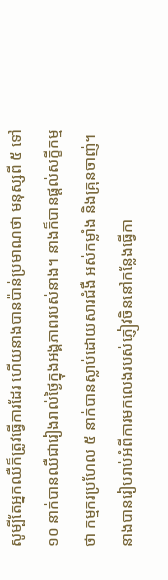សូម្បីតែអ្នកឈឺក៏ត្រូវធ្វើការដែរ ហើយនាងបានប៉ាន់ប្រមាណថា មនុស្សពី ៥ ទៅ ១០ នាក់បានឈឺជារៀងរាល់ថ្ងៃក្នុងអង្គភាពរបស់នាង។ នាងក៏បានផ្តល់សក្ខីកម្មថា កម្មករប្រហែល ៥ នាក់បានស្លាប់ដោយសារជំងឺ អស់កម្លាំង និងគ្រុនចាញ់។ នាងបានរៀបរាប់អំពីការមកលេងរបស់ភ្ញៀវចិននៅកន្លែងធ្វើកា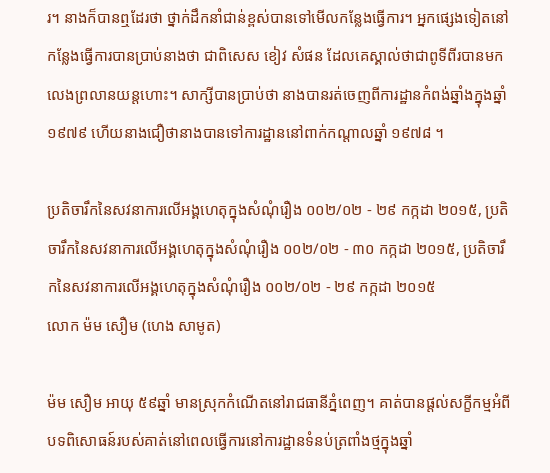រ។ នាងក៏បានឮដែរថា ថ្នាក់ដឹកនាំជាន់ខ្ពស់បានទៅមើលកន្លែងធ្វើការ។ អ្នកផ្សេងទៀតនៅកន្លែងធ្វើការបានប្រាប់នាងថា ជាពិសេស ខៀវ សំផន ដែលគេស្គាល់ថាជាពូទីពីរបានមកលេងព្រលានយន្តហោះ។ សាក្សីបានប្រាប់ថា នាងបានរត់ចេញពីការដ្ឋានកំពង់ឆ្នាំងក្នុងឆ្នាំ ១៩៧៩ ហើយនាងជឿថានាងបានទៅការដ្ឋាននៅពាក់កណ្តាលឆ្នាំ ១៩៧៨ ។

ប្រតិចារឹកនៃសវនាការលើអង្គហេតុក្នុងសំណុំរឿង ០០២/០២ - ២៩ កក្កដា ២០១៥, ប្រតិចារឹកនៃសវនាការលើអង្គហេតុក្នុងសំណុំរឿង ០០២/០២ - ៣០ កក្កដា ២០១៥, ប្រតិចារឹកនៃសវនាការលើអង្គហេតុក្នុងសំណុំរឿង ០០២/០២ - ២៩ កក្កដា ២០១៥
លោក ម៉ម សឿម (ហេង សាមូត)

ម៉ម សឿម អាយុ ៥៩ឆ្នាំ មានស្រុកកំណើតនៅរាជធានីភ្នំពេញ។ គាត់បានផ្តល់សក្ខីកម្មអំពីបទពិសោធន៍របស់គាត់នៅពេលធ្វើការនៅការដ្ឋានទំនប់ត្រពាំងថ្មក្នុងឆ្នាំ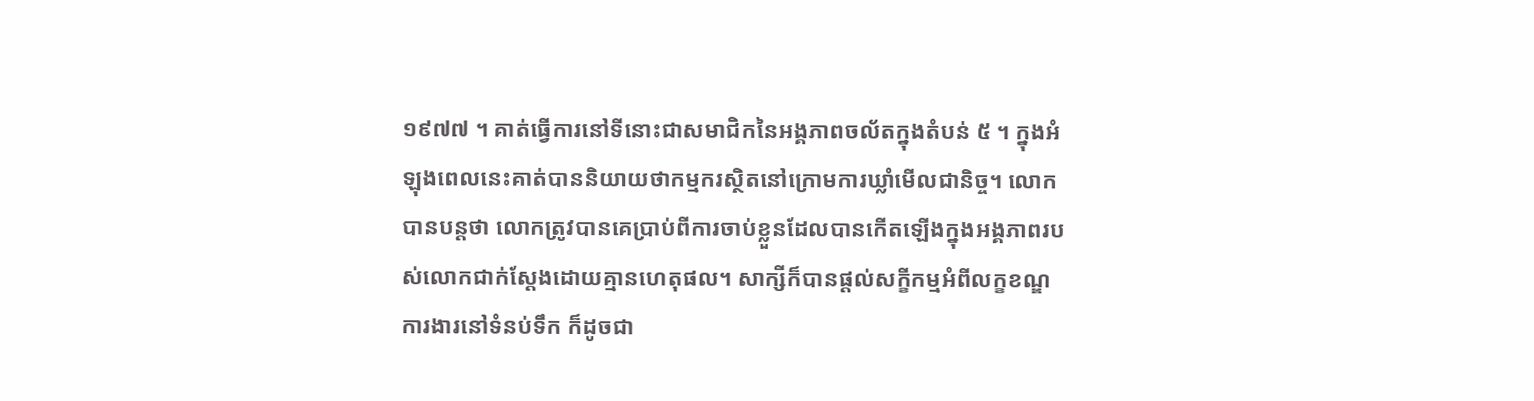១៩៧៧ ។ គាត់ធ្វើការនៅទីនោះជាសមាជិកនៃអង្គភាពចល័តក្នុងតំបន់ ៥ ។ ក្នុងអំឡុងពេលនេះគាត់បាននិយាយថាកម្មករស្ថិតនៅក្រោមការឃ្លាំមើលជានិច្ច។ លោកបានបន្តថា លោកត្រូវបានគេប្រាប់ពីការចាប់ខ្លួនដែលបានកើតឡើងក្នុងអង្គភាពរបស់លោកជាក់ស្តែងដោយគ្មានហេតុផល។ សាក្សីក៏បានផ្តល់សក្ខីកម្មអំពីលក្ខខណ្ឌការងារនៅទំនប់ទឹក ក៏ដូចជា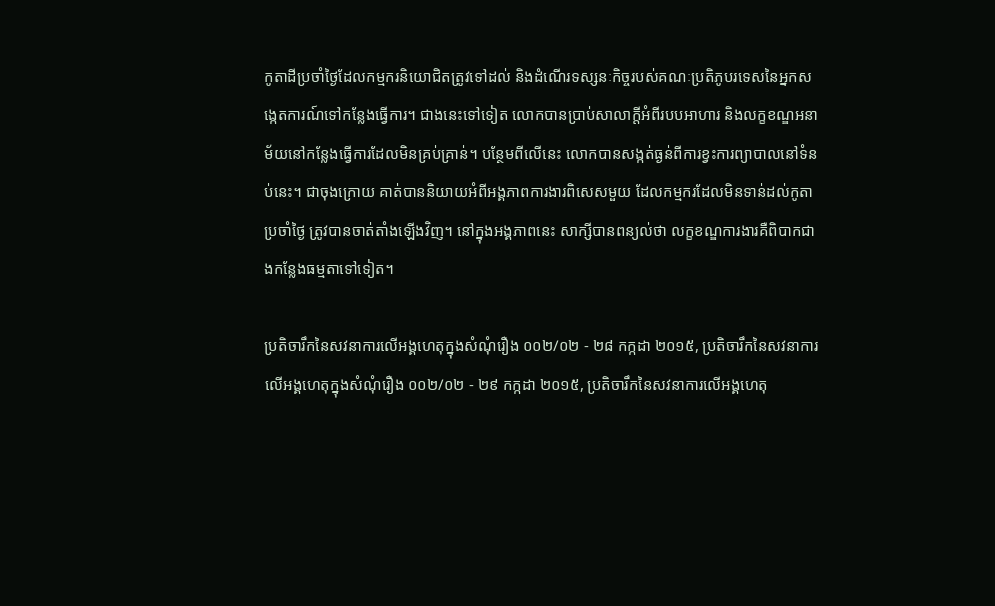កូតាដីប្រចាំថ្ងៃដែលកម្មករនិយោជិតត្រូវទៅដល់ និងដំណើរទស្សនៈកិច្ចរបស់គណៈប្រតិភូបរទេសនៃអ្នកសង្កេតការណ៍ទៅកន្លែងធ្វើការ។ ជាងនេះទៅទៀត លោកបានប្រាប់សាលាក្តីអំពីរបបអាហារ និងលក្ខខណ្ឌអនាម័យនៅកន្លែងធ្វើការដែលមិនគ្រប់គ្រាន់។ បន្ថែមពីលើនេះ លោកបានសង្កត់ធ្ងន់ពីការខ្វះការព្យាបាលនៅទំនប់នេះ។ ជាចុងក្រោយ គាត់បាននិយាយអំពីអង្គភាពការងារពិសេសមួយ ដែលកម្មករដែលមិនទាន់ដល់កូតាប្រចាំថ្ងៃ ត្រូវបានចាត់តាំងឡើងវិញ។ នៅក្នុងអង្គភាពនេះ សាក្សីបានពន្យល់ថា លក្ខខណ្ឌការងារគឺពិបាកជាងកន្លែងធម្មតាទៅទៀត។

ប្រតិចារឹកនៃសវនាការលើអង្គហេតុក្នុងសំណុំរឿង ០០២/០២ - ២៨ កក្កដា ២០១៥, ប្រតិចារឹកនៃសវនាការលើអង្គហេតុក្នុងសំណុំរឿង ០០២/០២ - ២៩ កក្កដា ២០១៥, ប្រតិចារឹកនៃសវនាការលើអង្គហេតុ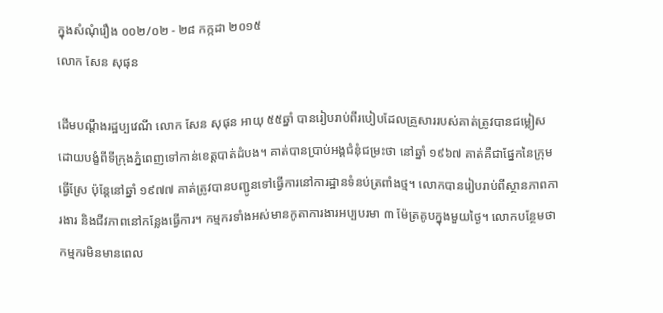ក្នុងសំណុំរឿង ០០២/០២ - ២៨ កក្កដា ២០១៥
លោក សែន សុផុន

ដើមបណ្តឹងរដ្ឋប្បវេណី លោក សែន សុផុន អាយុ ៥៥ឆ្នាំ បានរៀបរាប់ពីរបៀបដែលគ្រួសាររបស់គាត់ត្រូវបានជម្លៀសដោយបង្ខំពីទីក្រុងភ្នំពេញទៅកាន់ខេត្តបាត់ដំបង។ គាត់បានប្រាប់អង្គជំនុំជម្រះថា នៅឆ្នាំ ១៩៦៧ គាត់គឺជាផ្នែកនៃក្រុមធ្វើស្រែ ប៉ុន្តែនៅឆ្នាំ ១៩៧៧ គាត់ត្រូវបានបញ្ជូនទៅធ្វើការនៅការដ្ឋានទំនប់ត្រពាំងថ្ម។ លោកបានរៀបរាប់ពីស្ថានភាពការងារ និងជីវភាពនៅកន្លែងធ្វើការ។ កម្មករទាំងអស់មានកូតាការងារអប្បបរមា ៣ ម៉ែត្រគូបក្នុងមួយថ្ងៃ។ លោកបន្ថែមថា កម្មករមិនមានពេល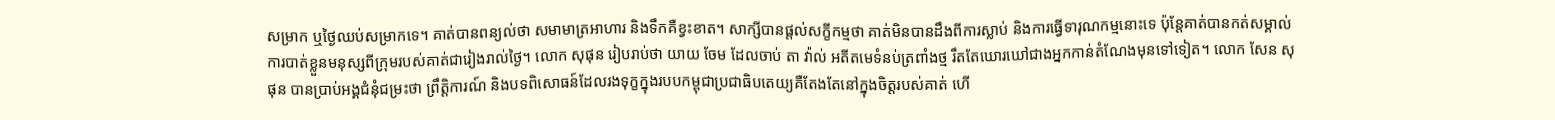សម្រាក ឬថ្ងៃឈប់សម្រាកទេ។ គាត់បានពន្យល់ថា សមាមាត្រអាហារ និងទឹកគឺខ្វះខាត។ សាក្សីបានផ្តល់សក្ខីកម្មថា គាត់មិនបានដឹងពីការស្លាប់ និងការធ្វើទារុណកម្មនោះទេ ប៉ុន្តែគាត់បានកត់សម្គាល់ការបាត់ខ្លួនមនុស្សពីក្រុមរបស់គាត់ជារៀងរាល់ថ្ងៃ។ លោក សុផុន រៀបរាប់ថា យាយ ចែម ដែលចាប់ តា វ៉ាល់ អតីតមេទំនប់ត្រពាំងថ្ម រឹតតែឃោរឃៅជាងអ្នកកាន់តំណែងមុនទៅទៀត។ លោក សែន សុផុន បានប្រាប់អង្គជំនុំជម្រះថា ព្រឹត្តិការណ៍ និងបទពិសោធន៍ដែលរងទុក្ខក្នុងរបបកម្ពុជាប្រជាធិបតេយ្យគឺតែងតែនៅក្នុងចិត្តរបស់គាត់ ហើ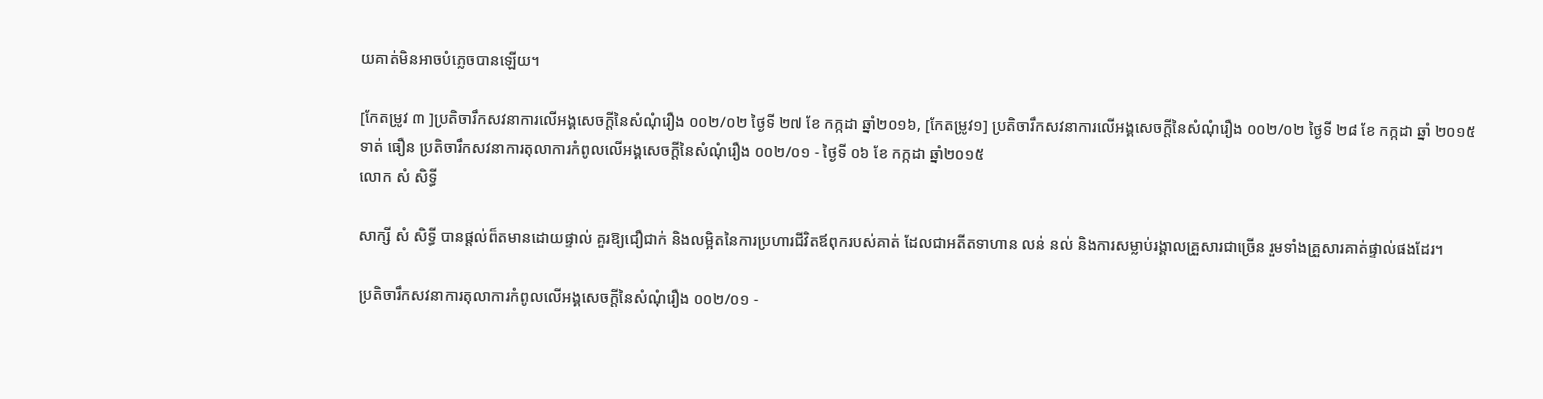យគាត់មិនអាចបំភ្លេចបានឡើយ។

[កែតម្រូវ ៣ ]ប្រតិចារឹកសវនាការលើអង្គសេចក្ដីនៃសំណុំរឿង ០០២/០២ ថ្ងៃទី ២៧ ខែ កក្កដា ឆ្នាំ២០១៦, [កែតម្រូវ១] ប្រតិចារឹកសវនាការលើអង្គសេចក្ដីនៃសំណុំរឿង ០០២/០២ ថ្ងៃទី ២៨ ខែ កក្កដា ឆ្នាំ ២០១៥
ទាត់ ធឿន ប្រតិចារឹកសវនាការតុលាការកំពូលលើអង្គសេចក្ដីនៃសំណុំរឿង ០០២/០១ - ថ្ងៃទី ០៦ ខែ កក្កដា ឆ្នាំ២០១៥
លោក សំ សិទ្ធី

សាក្សី សំ សិទ្ធី បានផ្តល់ព៏តមានដោយផ្ទាល់ គួរឱ្យជឿជាក់ និងលម្អិតនៃការប្រហារជីវិតឪពុករបស់គាត់ ដែលជាអតីតទាហាន លន់ នល់ និងការសម្លាប់រង្គាលគ្រួសារជាច្រើន រួមទាំងគ្រួសារគាត់ផ្ទាល់ផងដែរ។

ប្រតិចារឹកសវនាការតុលាការកំពូលលើអង្គសេចក្ដីនៃសំណុំរឿង ០០២/០១ -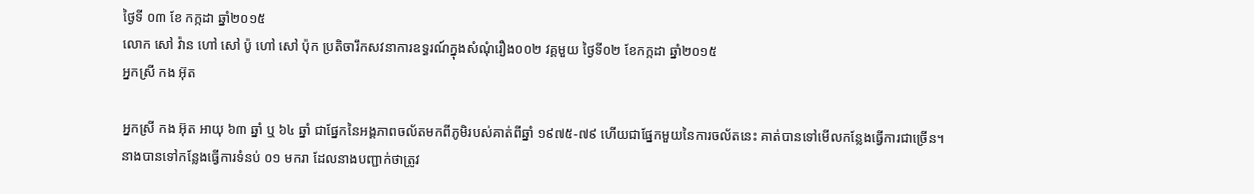ថ្ងៃទី ០៣ ខែ កក្កដា ឆ្នាំ២០១៥
លោក សៅ វ៉ាន ហៅ សៅ ប៉ូ ហៅ សៅ ប៉ុក ប្រតិចារឹកសវនាការឧទ្ធរណ៍ក្នុងសំណុំរឿង០០២ វគ្គមួយ ថ្ងៃទី០២ ខែកក្កដា ឆ្នាំ២០១៥
អ្នកស្រី កង អ៊ុត

អ្នកស្រី កង អ៊ុត អាយុ ៦៣ ឆ្នាំ ឬ ៦៤ ឆ្នាំ ជាផ្នែកនៃអង្គភាពចល័តមកពីភូមិរបស់គាត់ពីឆ្នាំ ១៩៧៥-៧៩ ហើយជាផ្នែកមួយនៃការចល័តនេះ គាត់បានទៅមើលកន្លែងធ្វើការជាច្រើន។ នាងបានទៅកន្លែងធ្វើការទំនប់ ០១ មករា ដែលនាងបញ្ជាក់ថាត្រូវ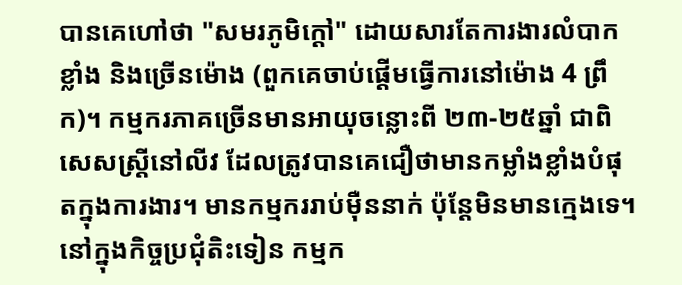បានគេហៅថា "សមរភូមិក្តៅ" ដោយសារតែការងារលំបាកខ្លាំង និងច្រើនម៉ោង (ពួកគេចាប់ផ្តើមធ្វើការនៅម៉ោង 4 ព្រឹក)។ កម្មករភាគច្រើនមានអាយុចន្លោះពី ២៣-២៥ឆ្នាំ ជាពិសេសស្ត្រីនៅលីវ ដែលត្រូវបានគេជឿថាមានកម្លាំងខ្លាំងបំផុតក្នុងការងារ។ មានកម្មកររាប់ម៉ឺននាក់ ប៉ុន្តែមិនមានក្មេងទេ។ នៅក្នុងកិច្ចប្រជុំតិះទៀន កម្មក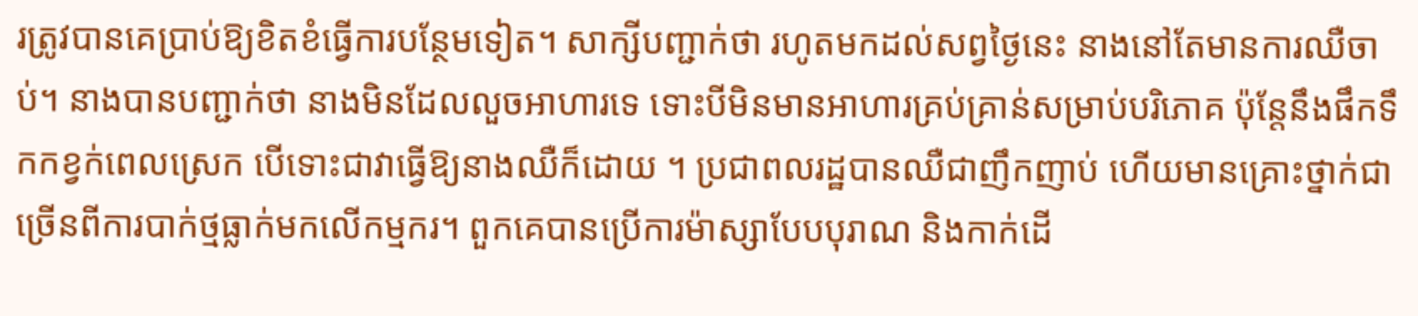រត្រូវបានគេប្រាប់ឱ្យខិតខំធ្វើការបន្ថែមទៀត។ សាក្សីបញ្ជាក់ថា រហូតមកដល់សព្វថ្ងៃនេះ នាងនៅតែមានការឈឺចាប់។ នាងបានបញ្ជាក់ថា នាងមិនដែលលួចអាហារទេ ទោះបីមិនមានអាហារគ្រប់គ្រាន់សម្រាប់បរិភោគ ប៉ុន្តែនឹងផឹកទឹកកខ្វក់ពេលស្រេក បើទោះជាវាធ្វើឱ្យនាងឈឺក៏ដោយ ។ ប្រជាពលរដ្ឋបានឈឺជាញឹកញាប់ ហើយមានគ្រោះថ្នាក់ជាច្រើនពីការបាក់ថ្មធ្លាក់មកលើកម្មករ។ ពួកគេបានប្រើការម៉ាស្សាបែបបុរាណ និងកាក់ដើ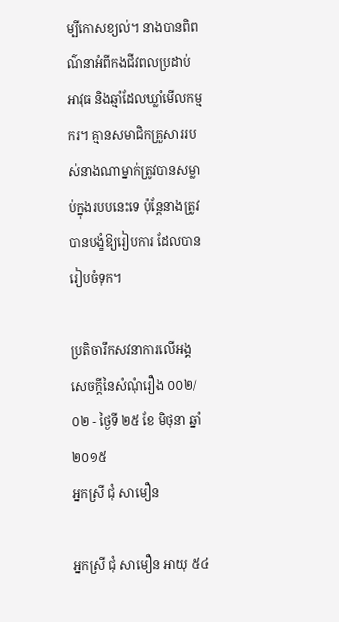ម្បីកោសខ្យល់។ នាងបានពិពណ៌នាអំពីកងជីវពលប្រដាប់អាវុធ និងឆ្មាំដែលឃ្លាំមើលកម្មករ។ គ្មានសមាជិកគ្រួសាររបស់នាងណាម្នាក់ត្រូវបានសម្លាប់ក្នុងរបបនេះទេ ប៉ុន្តែនាងត្រូវបានបង្ខំឱ្យរៀបការ ដែលបានរៀបចំទុក។

ប្រតិចារឹកសវនាការលើអង្គសេចក្ដីនៃសំណុំរឿង ០០២/០២ - ថ្ងៃទី ២៥ ខែ មិថុនា ឆ្នាំ២០១៥
អ្នកស្រី ជុំ សាមឿន

អ្នកស្រី ជុំ សាមឿន អាយុ ៥៤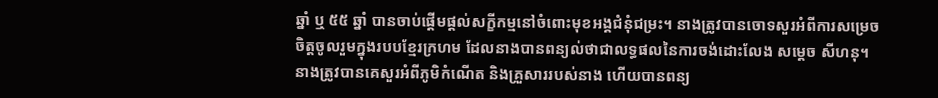ឆ្នាំ ឬ ៥៥ ឆ្នាំ បានចាប់ផ្តើមផ្តល់សក្ខីកម្មនៅចំពោះមុខអង្គជំនុំជម្រះ។ នាងត្រូវបានចោទសួរអំពីការសម្រេចចិត្តចូលរួមក្នុងរបបខ្មែរក្រហម ដែលនាងបានពន្យល់ថាជាលទ្ធផលនៃការចង់ដោះលែង សម្តេច សីហនុ។ នាងត្រូវបានគេសួរអំពីភូមិកំណើត និងគ្រួសាររបស់នាង ហើយបានពន្យ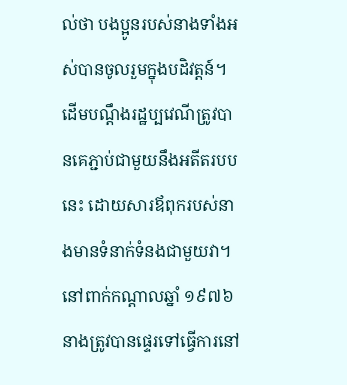ល់ថា បងប្អូនរបស់នាងទាំងអស់បានចូលរួមក្នុងបដិវត្តន៍។ ដើមបណ្ដឹងរដ្ឋប្បវេណីត្រូវបានគេភ្ជាប់ជាមួយនឹងអតីតរបបនេះ ដោយសារឪពុករបស់នាងមានទំនាក់ទំនងជាមួយវា។ នៅពាក់កណ្តាលឆ្នាំ ១៩៧៦ នាងត្រូវបានផ្ទេរទៅធ្វើការនៅ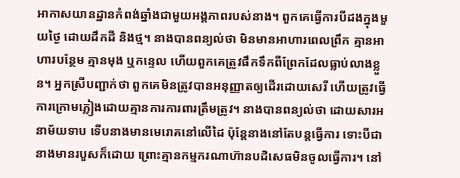អាកាសយានដ្ឋានកំពង់ឆ្នាំងជាមួយអង្គភាពរបស់នាង។ ពួកគេធ្វើការបីដងក្នុងមួយថ្ងៃ ដោយដឹកដី និងថ្ម។ នាងបានពន្យល់ថា មិនមានអាហារពេលព្រឹក គ្មានអាហារបន្ថែម គ្មានមុង ឬកន្ទេល ហើយពួកគេត្រូវផឹកទឹកពីព្រែកដែលធ្លាប់លាងខ្លួន។ អ្នកស្រីបញ្ជាក់ថា ពួកគេមិនត្រូវបានអនុញ្ញាតឲ្យដើរដោយសេរី ហើយត្រូវធ្វើការក្រោមភ្លៀងដោយគ្មានការការពារត្រឹមត្រូវ។ នាងបានពន្យល់ថា ដោយសារអនាម័យទាប ទើបនាងមានមេរោគនៅលើដៃ ប៉ុន្តែនាងនៅតែបន្តធ្វើការ ទោះបីជានាងមានរបួសក៏ដោយ ព្រោះគ្មានកម្មករណាហ៊ានបដិសេធមិនចូលធ្វើការ។ នៅ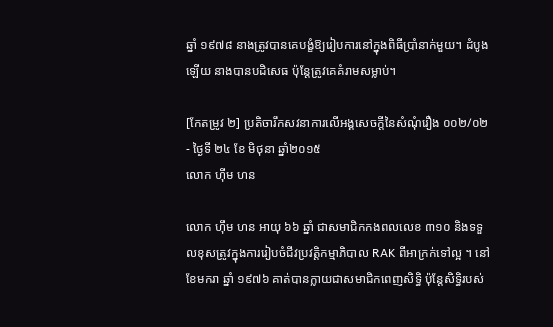ឆ្នាំ ១៩៧៨ នាងត្រូវបានគេបង្ខំឱ្យរៀបការនៅក្នុងពិធីប្រាំនាក់មួយ។ ដំបូងឡើយ នាងបានបដិសេធ ប៉ុន្តែត្រូវគេគំរាមសម្លាប់។

[កែតម្រូវ ២] ប្រតិចារឹកសវនាការលើអង្គសេចក្ដីនៃសំណុំរឿង ០០២/០២ - ថ្ងៃទី ២៤ ខែ មិថុនា ឆ្នាំ២០១៥
លោក ហ៊ីម ហន

លោក ហ៊ឹម ហន អាយុ ៦៦ ឆ្នាំ ជាសមាជិកកងពលលេខ ៣១០ និងទទួលខុសត្រូវក្នុងការរៀបចំជីវប្រវត្តិកម្មាភិបាល RAK ពីអាក្រក់ទៅល្អ ។ នៅខែមករា ឆ្នាំ ១៩៧៦ គាត់បានក្លាយជាសមាជិកពេញសិទ្ធិ ប៉ុន្តែសិទ្ធិរបស់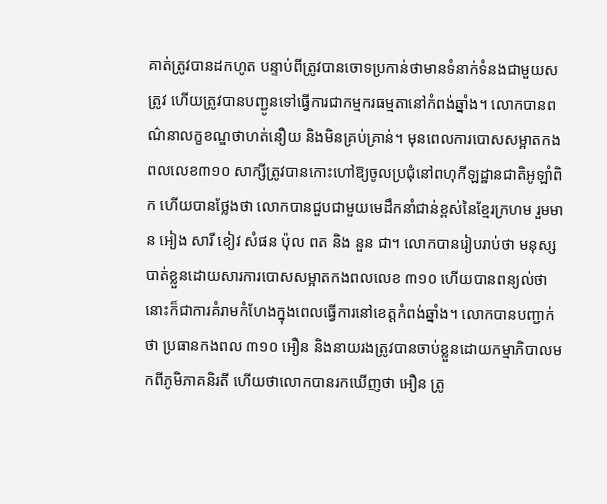គាត់ត្រូវបានដកហូត បន្ទាប់ពីត្រូវបានចោទប្រកាន់ថាមានទំនាក់ទំនងជាមួយសត្រូវ ហើយត្រូវបានបញ្ជូនទៅធ្វើការជាកម្មករធម្មតានៅកំពង់ឆ្នាំង។ លោកបានពណ៌នាលក្ខខណ្ឌថាហត់នឿយ និងមិនគ្រប់គ្រាន់។ មុនពេលការបោសសម្អាតកងពលលេខ៣១០ សាក្សីត្រូវបានកោះហៅឱ្យចូលប្រជុំនៅពហុកីឡដ្ឋានជាតិអូឡាំពិក ហើយបានថ្លែងថា លោកបានជួបជាមួយមេដឹកនាំជាន់ខ្ពស់នៃខ្មែរក្រហម រួមមាន អៀង សារី ខៀវ សំផន ប៉ុល ពត និង នួន ជា។ លោកបានរៀបរាប់ថា មនុស្សបាត់ខ្លួនដោយសារការបោសសម្អាតកងពលលេខ ៣១០ ហើយបានពន្យល់ថា នោះក៏ជាការគំរាមកំហែងក្នុងពេលធ្វើការនៅខេត្តកំពង់ឆ្នាំង។ លោកបានបញ្ជាក់ថា ប្រធានកងពល ៣១០ អឿន និងនាយរងត្រូវបានចាប់ខ្លួនដោយកម្មាភិបាលមកពីភូមិភាគនិរតី ហើយថាលោកបានរកឃើញថា អឿន ត្រូ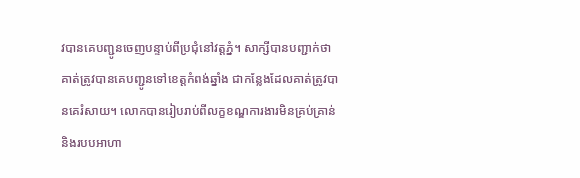វបានគេបញ្ជូនចេញបន្ទាប់ពីប្រជុំនៅវត្តភ្នំ។ សាក្សីបានបញ្ជាក់ថា គាត់ត្រូវបានគេបញ្ជូនទៅខេត្តកំពង់ឆ្នាំង ជាកន្លែងដែលគាត់ត្រូវបានគេរំសាយ។ លោកបានរៀបរាប់ពីលក្ខខណ្ឌការងារមិនគ្រប់គ្រាន់ និងរបបអាហា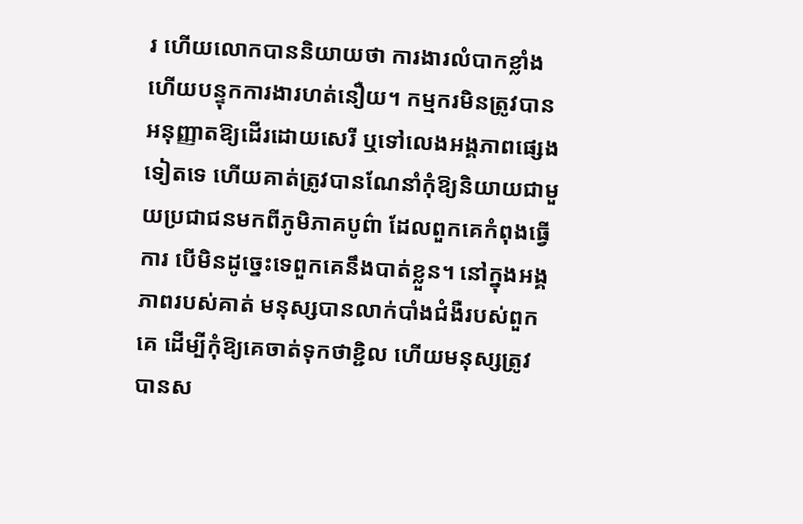រ ហើយលោកបាននិយាយថា ការងារលំបាកខ្លាំង ហើយបន្ទុកការងារហត់នឿយ។ កម្មករមិនត្រូវបានអនុញ្ញាតឱ្យដើរដោយសេរី ឬទៅលេងអង្គភាពផ្សេងទៀតទេ ហើយគាត់ត្រូវបានណែនាំកុំឱ្យនិយាយជាមួយប្រជាជនមកពីភូមិភាគបូព៌ា ដែលពួកគេកំពុងធ្វើការ បើមិនដូច្នេះទេពួកគេនឹងបាត់ខ្លួន។ នៅក្នុងអង្គភាពរបស់គាត់ មនុស្សបានលាក់បាំងជំងឺរបស់ពួកគេ ដើម្បីកុំឱ្យគេចាត់ទុកថាខ្ជិល ហើយមនុស្សត្រូវបានស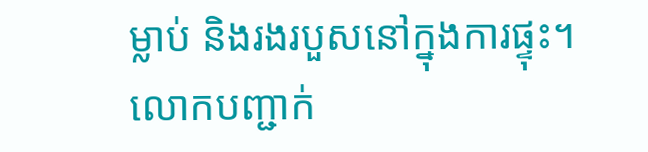ម្លាប់ និងរងរបួសនៅក្នុងការផ្ទុះ។ លោកបញ្ជាក់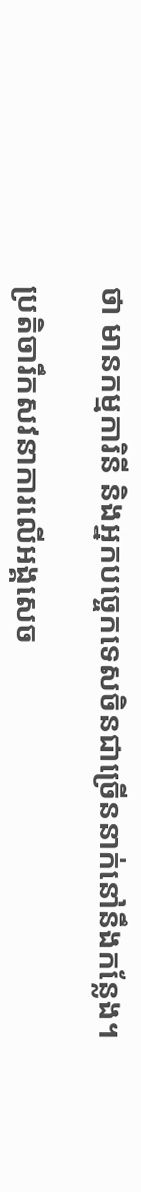ថា មានកម្មការិនី និងអ្នកបច្ចេកទេសចិនជាច្រើននាក់នៅនឹងកន្លែង។

ប្រតិចារឹកសវនាការលើអង្គសេច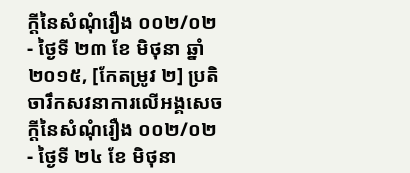ក្ដីនៃសំណុំរឿង ០០២/០២ - ថ្ងៃទី ២៣ ខែ មិថុនា ឆ្នាំ២០១៥, [កែតម្រូវ ២] ប្រតិចារឹកសវនាការលើអង្គសេចក្ដីនៃសំណុំរឿង ០០២/០២ - ថ្ងៃទី ២៤ ខែ មិថុនា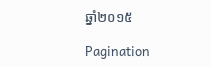ឆ្នាំ២០១៥

Pagination